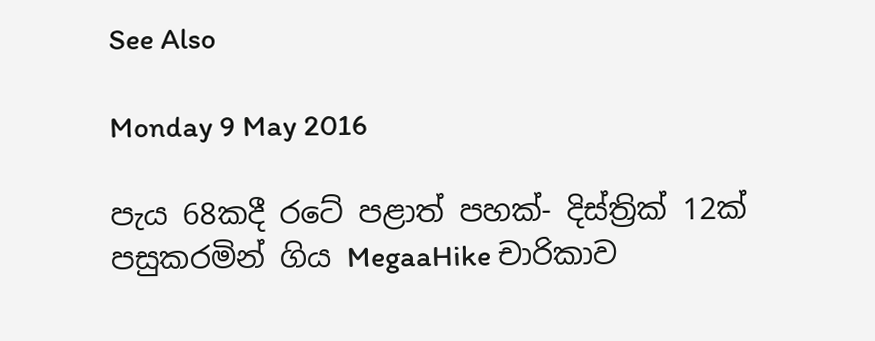See Also

Monday 9 May 2016

පැය 68කදී රටේ පළාත් පහක්- දිස්ත්‍රික් 12ක් පසුකරමින් ගිය MegaaHike චාරිකාව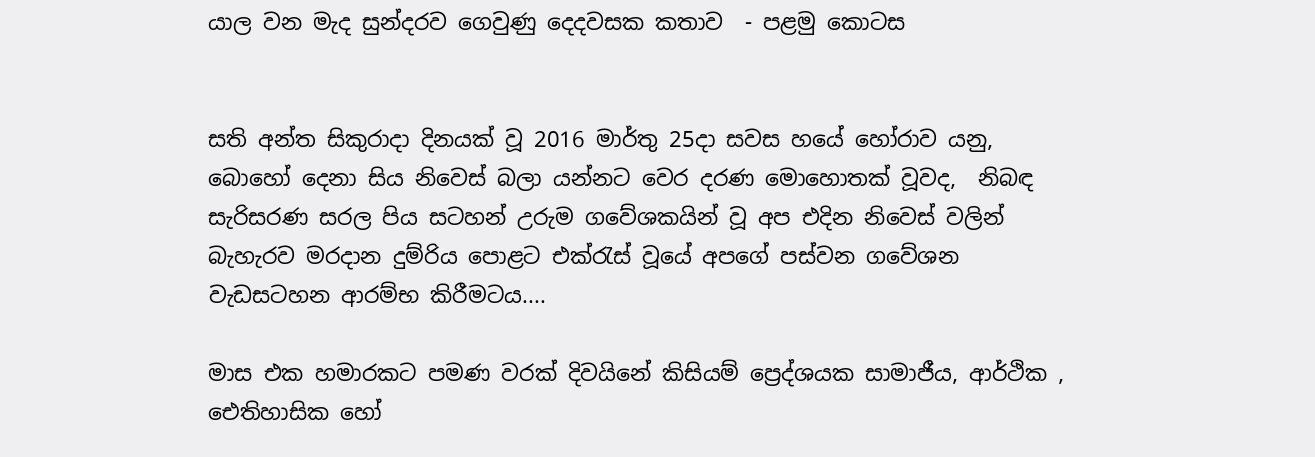යාල වන මැද සුන්දරව ගෙවුණු දෙදවසක කතාව  - පළමු කොටස


සති අන්ත සිකුරාදා දිනයක් වූ 2016 මාර්තු 25දා සවස හයේ හෝරාව යනු,  බොහෝ දෙනා සිය නිවෙස් බලා යන්නට වෙර දරණ මොහොතක් වූවද,  නිබඳ සැරිසරණ සරල පිය සටහන් උරුම ගවේශකයින් වූ අප එදින නිවෙස් වලින් බැහැරව මරදාන දුම්රිය පොළට එක්රැස් වූයේ අපගේ පස්වන ගවේශන වැඩසටහන ආරම්භ කිරීමටය....

මාස එක හමාරකට පමණ වරක් දිවයිනේ කිසියම් ප්‍රෙද්ශයක සාමාජීය, ආර්ථික , ඓතිහාසික හෝ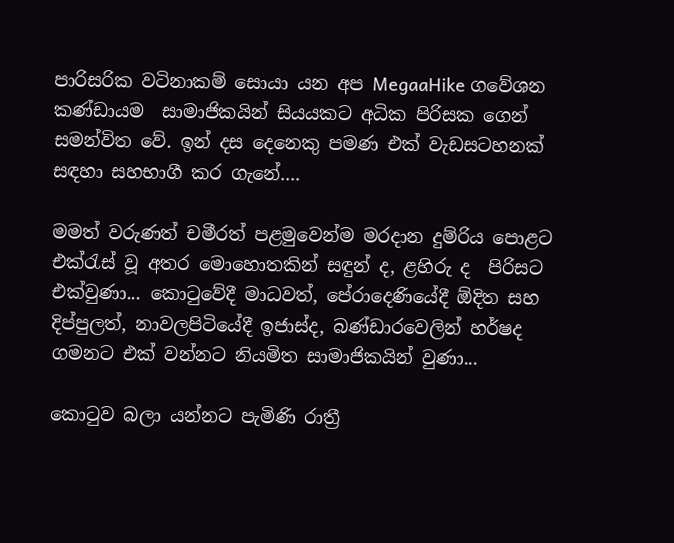පාරිසරික වටිනාකම් සොයා යන අප MegaaHike ගවේශන කණ්ඩායම  සාමාජිකයින් සියයකට අධික පිරිසක ගෙන් සමන්විත වේ. ඉන් දස දෙනෙකු පමණ එක් වැඩසටහනක් සඳහා සහභාගී කර ගැනේ....

මමත් වරුණත් චමීරත් පළමුවෙන්ම මරදාන දුම්රිය පොළට එක්රැස් වූ අතර මොහොතකින් සඳුන් ද, ළහිරු ද  පිරිසට එක්වුණා... කොටුවේදී මාධවත්, පේරාදෙණියේදී ඕදිත සහ දිප්පුලත්, නාවලපිටියේදී ඉජාස්ද, බණ්ඩාරවෙලින් හර්ෂද ගමනට එක් වන්නට නියමිත සාමාජිකයින් වුණා...

කොටුව බලා යන්නට පැමිණි රාත්‍රී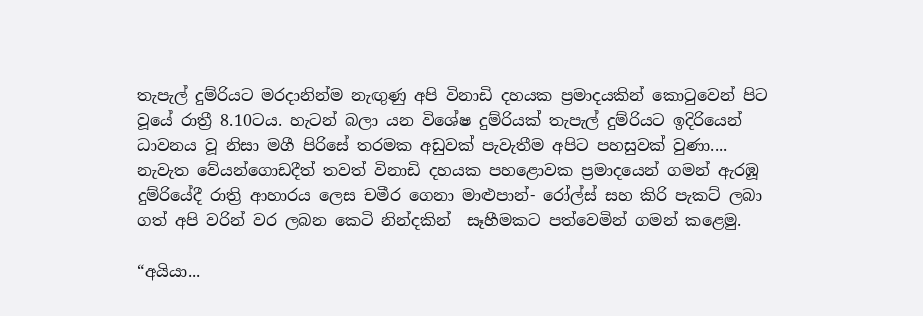තැපැල් දුම්රියට මරදානින්ම නැඟුණු අපි විනාඩි දහයක ප්‍රමාදයකින් කොටුවෙන් පිට වූයේ රාත්‍රී 8.10ටය. හැටන් බලා යන විශේෂ දුම්රියක් තැපැල් දුම්රියට ඉදිරියෙන් ධාවනය වූ නිසා මගී පිරිසේ තරමක අඩුවක් පැවැතීම අපිට පහසුවක් වුණා....  නැවැත වේයන්ගොඩදීත් තවත් විනාඩි දහයක පහළොවක ප්‍රමාදයෙන් ගමන් ඇරඹූ දුම්රියේදී රාත්‍රි ආහාරය ලෙස චමීර ගෙනා මාළුපාන්- රෝල්ස් සහ කිරි පැකට් ලබා ගත් අපි වරින් වර ලබන කෙටි නින්දකින්  සෑහීමකට පත්වෙමින් ගමන් කළෙමු.

“අයියා...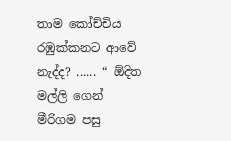තාම කෝච්චිය රඹුක්කනට ආවේ නැද්ද? ...... “ ඕදිත මල්ලි ගෙන් මීරිගම පසු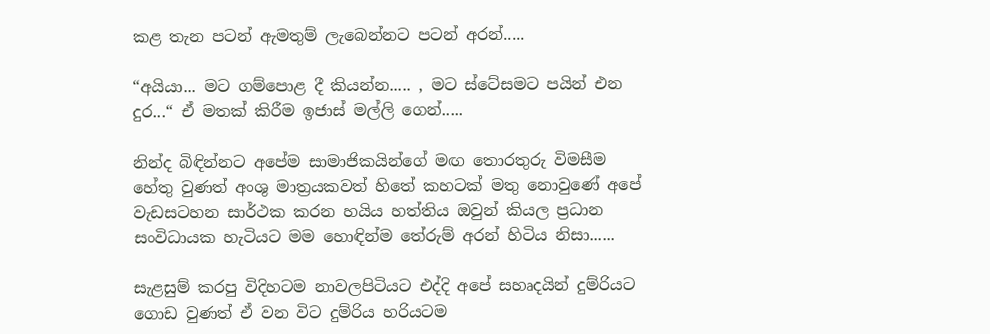කළ තැන පටන් ඇමතුම් ලැබෙන්නට පටන් අරන්.....

“අයියා... මට ගම්පොළ දී කියන්න..... , මට ස්ටේසමට පයින් එන දුර...“ ඒ මතක් කිරීම ඉජාස් මල්ලි ගෙන්.....

නින්ද බිඳින්නට අපේම සාමාජිකයින්ගේ මඟ තොරතුරු විමසීම හේතු වුණත් අංශු මාත්‍රයකවත් හිතේ කහටක් මතු නොවුණේ අපේ වැඩසටහන සාර්ථක කරන හයිය හත්තිය ඔවුන් කියල ප්‍රධාන සංවිධායක හැටියට මම හොඳින්ම තේරුම් අරන් හිටිය නිසා......

සැළසුම් කරපු විදිහටම නාවලපිටියට එද්දි අපේ සහෘදයින් දුම්රියට ගොඩ වුණත් ඒ වන විට දුම්රිය හරියටම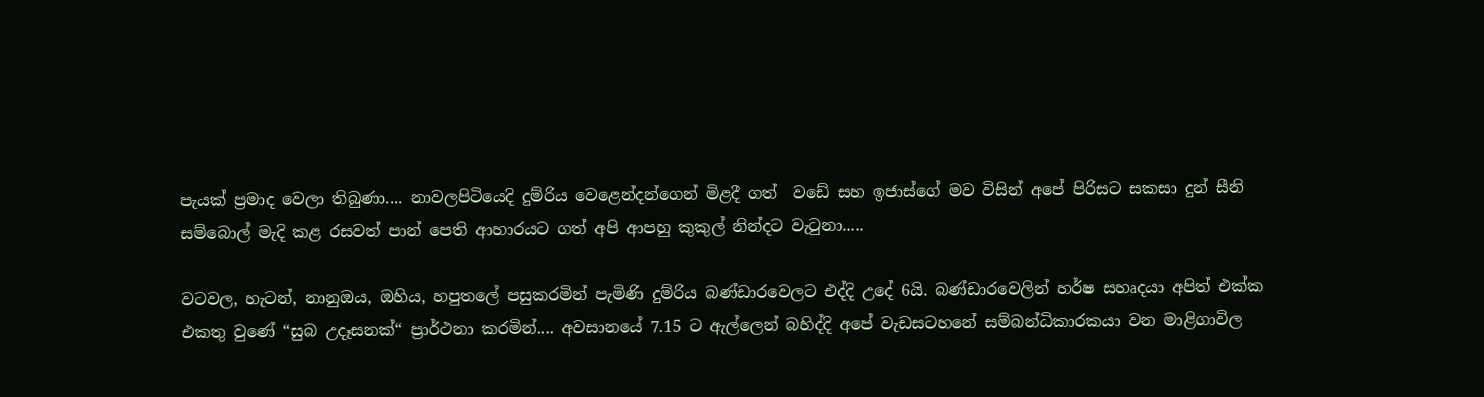පැයක් ප්‍රමාද වෙලා තිබුණා.... නාවලපිටියෙදි දුම්රිය වෙළෙන්දන්ගෙන් මිළදී ගත්  වඩේ සහ ඉජාස්ගේ මව විසින් අපේ පිරිසට සකසා දුන් සීනි සම්බොල් මැදි කළ රසවත් පාන් පෙති ආහාරයට ගත් අපි ආපහු කුකුල් නින්දට වැටුනා.....

වටවල, හැටන්, නානුඔය, ඔහිය, හපුතලේ පසුකරමින් පැමිණි දුම්රිය බණ්ඩාරවෙලට එද්දි උදේ 6යි. බණ්ඩාරවෙලින් හර්ෂ සහෘදයා අපිත් එක්ක එකතු වුණේ “සුබ උදෑසනක්“ ප්‍රාර්ථනා කරමින්.... අවසානයේ 7.15 ට ඇල්ලෙන් බහිද්දි අපේ වැඩසටහනේ සම්බන්ධිකාරකයා වන මාළිගාවිල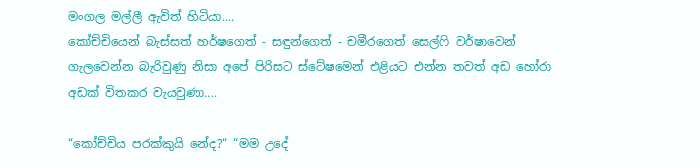මංගල මල්ලී ඇවිත් හිටියා....
කෝච්චියෙන් බැස්සත් හර්ෂගෙත් - සඳුන්ගෙත් - චමීරගෙත් සෙල්ෆි වර්ෂාවෙන් ගැලවෙන්න බැරිවුණු නිසා අපේ පිරිසට ස්ටේෂමෙන් එළියට එන්න තවත් අඩ හෝරා අඩක් විතකර වැයවුණා....

“කෝච්චිය පරක්කුයි නේද?“ “මම උදේ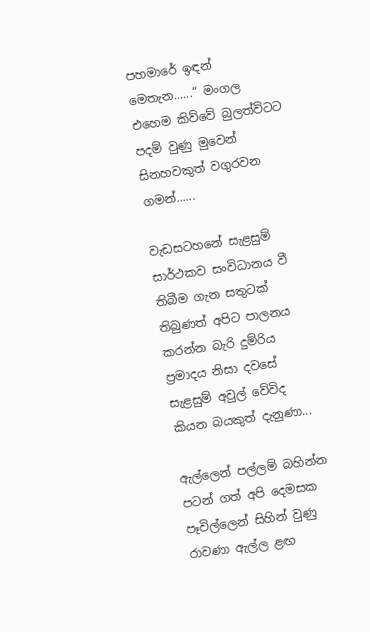පහමාරේ ඉඳන් මෙතැන......“ මංගල එහෙම කිව්වේ බුලත්විටට පදම් වුණු මුවෙන් සිනහවකුත් වගුරවන ගමන්......

වැඩසටහනේ සැළසුම් සාර්ථකව සංවිධානය වී තිබීම ගැන සතුටක් තිබුණත් අපිට පාලනය කරන්න බැරි දුම්රිය ප්‍රමාදය නිසා දවසේ සැළසුම් අවුල් වේවිද කියන බයකුත් දැනුණා...

ඇල්ලෙන් පල්ලම් බහින්න පටන් ගත් අපි දෙමසක පෑවිල්ලෙන් සිහින් වුණු රාවණා ඇල්ල ළඟ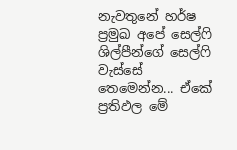නැවතුනේ හර්ෂ ප්‍රමුඛ අපේ සෙල්ෆි ශිල්පීන්ගේ සෙල්ෆි වැස්සේ තෙමෙන්න... ඒකේ ප්‍රතිඵල මේ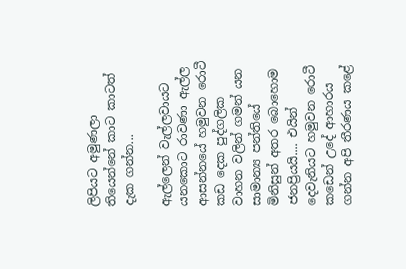ලිපියට අමුණලා තියෙන්නේ කාට කාටත් දැක ගන්න...

ඇල්ලෙන් වැල්ලවායට යනකොට රාවණා ඇල්ල ආසන්නයේ හමුවන රොටී කඩ දෙක පුද්ගලික වාහන වලින් ගමන් යන සාමාන්‍ය පන්තියේ මිනිසුන් අතර බොහොම ජනප්‍රියයි.... එයින් දෙවැනියට හමුවන රොටී කඩෙන් උදේ ආහාරය ගන්න අපි තීරණය කළේ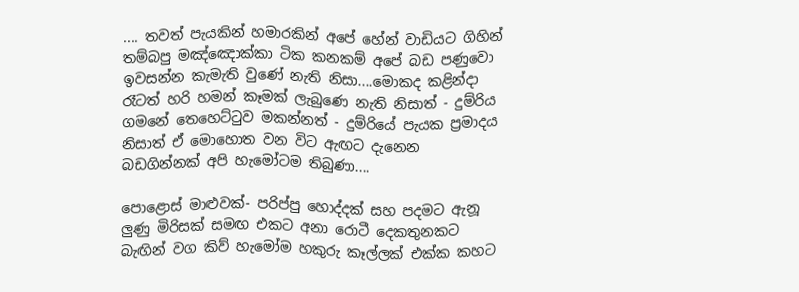.... තවත් පැයකින් හමාරකින් අපේ හේන් වාඩියට ගිහින් තම්බපු මඤ්ඤොක්කා ටික කනකම් අපේ බඩ පණුවො ඉවසන්න කැමැති වුණේ නැති නිසා....මොකද කළින්දා රෑටත් හරි හමන් කෑමක් ලැබුණෙ නැති නිසාත් - දුම්රිය ගමනේ තෙහෙට්ටුව මකන්නත් - දුම්රියේ පැයක ප්‍රමාදය නිසාත් ඒ මොහොත වන විට ඇඟට දැනෙන බඩගින්නක් අපි හැමෝටම තිබුණා....

පොළොස් මාළුවක්- පරිප්පු හොද්දක් සහ පදමට ඇනූ ලුණු මිරිසක් සමඟ එකට අනා රොටී දෙකතුනකට බැඟින් වග කිව් හැමෝම හකුරු කෑල්ලක් එක්ක කහට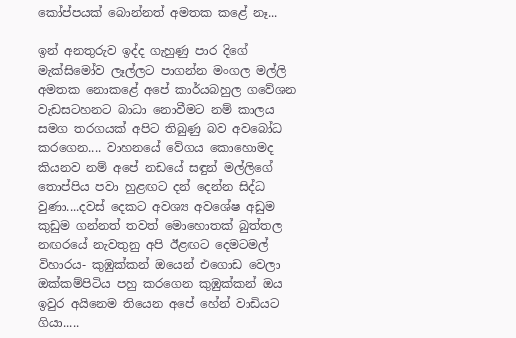කෝප්පයක් බොන්නත් අමතක කළේ නෑ...

ඉන් අනතුරුව ඉද්ද ගැහුණු පාර දිගේ මැක්සිමෝව ලෑල්ලට පාගන්න මංගල මල්ලි අමතක නොකළේ අපේ කාර්යබහුල ගවේශන වැඩසටහනට බාධා නොවීමට නම් කාලය සමග තරගයක් අපිට තිබුණු බව අවබෝධ කරගෙන.... වාහනයේ වේගය කොහොමද කියනව නම් අපේ නඩයේ සඳුන් මල්ලිගේ තොප්පිය පවා හුළඟට දන් දෙන්න සිද්ධ වුණා....දවස් දෙකට අවශ්‍ය අවශේෂ අඩුම කුඩුම ගන්නත් තවත් මොහොතක් බුත්තල නඟරයේ නැවතුනු අපි ඊළඟට දෙමටමල් විහාරය- කුඹුක්කන් ඔයෙන් එගොඩ වෙලා ඔක්කම්පිටිය පහු කරගෙන කුඹුක්කන් ඔය ඉවුර අයිනෙම තියෙන අපේ හේන් වාඩියට ගියා.....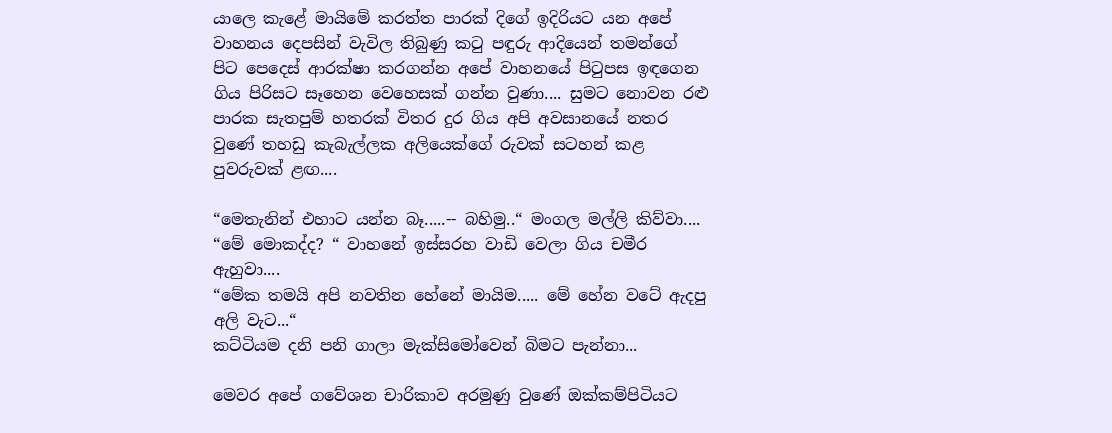යාලෙ කැළේ මායිමේ කරත්ත පාරක් දිගේ ඉදිරියට යන අපේ වාහනය දෙපසින් වැවිල තිබුණු කටු පඳුරු ආදියෙන් තමන්ගේ පිට පෙදෙස් ආරක්ෂා කරගන්න අපේ වාහනයේ පිටුපස ඉඳගෙන ගිය පිරිසට සෑහෙන වෙහෙසක් ගන්න වුණා.... සුමට නොවන රළු පාරක සැතපුම් හතරක් විතර දුර ගිය අපි අවසානයේ නතර වුණේ තහඩු කැබැල්ලක අලියෙක්ගේ රුවක් සටහන් කළ පුවරුවක් ළඟ....

“මෙතැනින් එහාට යන්න බෑ.....-- බහිමු..“ මංගල මල්ලි කිව්වා....
“මේ මොකද්ද? “ වාහනේ ඉස්සරහ වාඩි වෙලා ගිය චමීර ඇහුවා....
“මේක තමයි අපි නවතින හේනේ මායිම..... මේ හේන වටේ ඇදපු අලි වැට...“
කට්ටියම දනි පනි ගාලා මැක්සිමෝවෙන් බිමට පැන්නා...

මෙවර අපේ ගවේශන චාරිකාව අරමුණු වුණේ ඔක්කම්පිටියට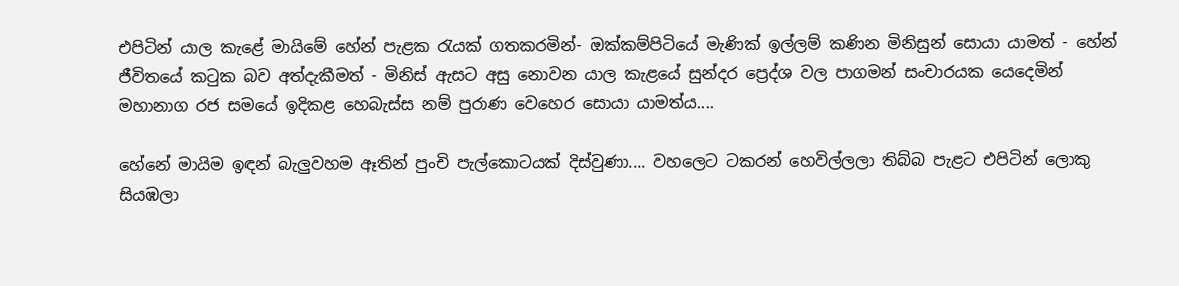එපිටින් යාල කැළේ මායිමේ හේන් පැළක රැයක් ගතකරමින්- ඔක්කම්පිටියේ මැණික් ඉල්ලම් කණින මිනිසුන් සොයා යාමත් - හේන් ජීවිතයේ කටුක බව අත්දැකීමත් - මිනිස් ඇසට අසු නොවන යාල කැළයේ සුන්දර ප්‍රෙද්ශ වල පාගමන් සංචාරයක යෙදෙමින් මහානාග රජ සමයේ ඉදිකළ හෙබැස්ස නම් පුරාණ වෙහෙර සොයා යාමත්ය....

හේනේ මායිම ඉඳන් බැලුවහම ඈතින් පුංචි පැල්කොටයක් දිස්වුණා.... වහලෙට ටකරන් හෙවිල්ලලා තිබ්බ පැළට එපිටින් ලොකු සියඹලා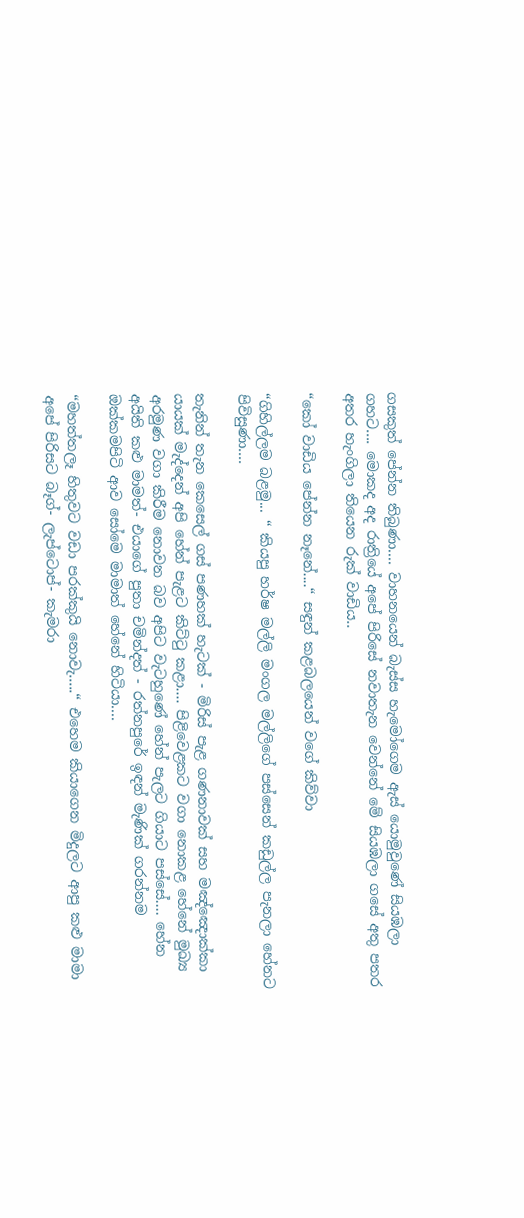ගසකුත් පේන්න තිබුණා.... වාහනයෙන් බැස්ස හැමෝගෙම ඇස් යොමුවුණේ සියඹලා ගහට.... මොකද අද රාත්‍රියේ අපේ පිරිසේ නවාතැන වෙන්නේ මේ සියඹලා ගසේ අතු පතර අතර හැංගිලා තියෙන රුක් වාඩිය..

“කෝ වාඩිය පේන්න නෑනේ....“ සඳුන් කළබලයෙන් වගේ කිව්වා

“ගිහිල්ලම බළමු... “ කියපු හර්ෂ මල්ලි මංගල මල්ලිගේ පස්සෙන් කඩුල්ල පැනලා හේනට පිවිසුණා....

තැනින් තැන කෙසෙල් ගස් පණහක් හැටක් - මිරිස් පැළ ගණනාවක් සහ මඤ්ඤොක්කා යායක් මැද්දෙන් අපි හේන් පැළට කිට්ටු කළා.... පිළිවෙළකට වගා නොකළ හේනේ මුඛ්‍ය අරමුණ වගා කිරීම නොවන බව අපිට වැටහුණේ හේන් පැලට ගියාට පස්සේ.... හේන අයිති කළු මාමත්- එයාගේ පුතා චමින්දත් - රත්නපුරේ ඉඳන් මැණික් ගරන්නම ඔක්කමපිටි ආව සෝමෙ මාමාත් හේනේ හිටියා....

“මහත්තලෑ හිතුවට වඩා පරක්කුයි නොවැ.....“ එහෙම කියාගෙන මිදුලට ආපු කළු මාමා අපේ පිරිසට බෑග්- ලැප්ටොප්- කැමරා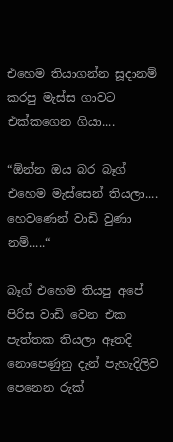එහෙම තියාගන්න සූදානම් කරපු මැස්ස ගාවට එක්කගෙන ගියා....

“ඕන්න ඔය බර බෑග් එහෙම මැස්සෙන් තියලා.... හෙවණෙන් වාඩි වුණා නම්.....“

බෑග් එහෙම තියපු අපේ පිරිස වාඩි වෙන එක පැත්තක තියලා ඈතදි නොපෙණුනු දැන් පැහැදිලිව පෙනෙන රුක්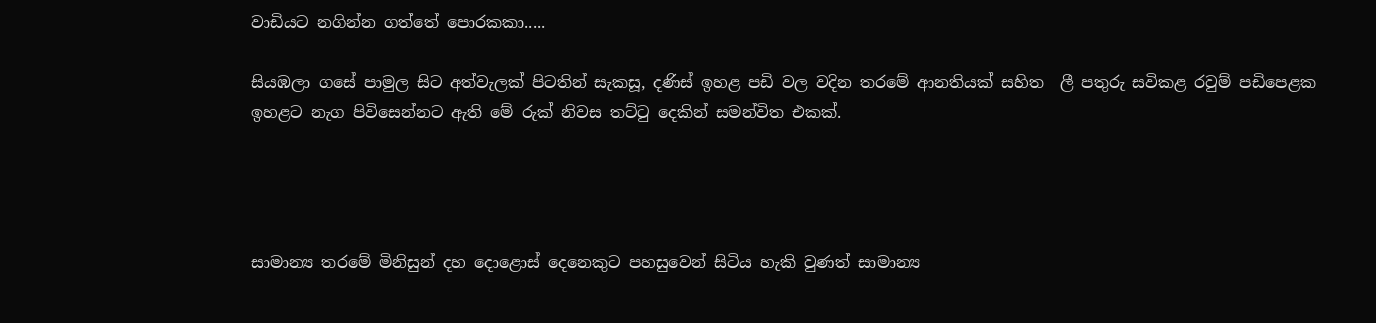වාඩියට නගින්න ගත්තේ පොරකකා.....

සියඹලා ගසේ පාමුල සිට අත්වැලක් පිටතින් සැකසූ, දණිස් ඉහළ පඩි වල වදින තරමේ ආනතියක් සහිත  ලී පතුරු සවිකළ රවුම් පඩිපෙළක  ඉහළට නැග පිවිසෙන්නට ඇති මේ රුක් නිවස තට්ටු දෙකින් සමන්විත එකක්.




සාමාන්‍ය තරමේ මිනිසුන් දහ දොළොස් දෙනෙකුට පහසුවෙන් සිටිය හැකි වුණත් සාමාන්‍ය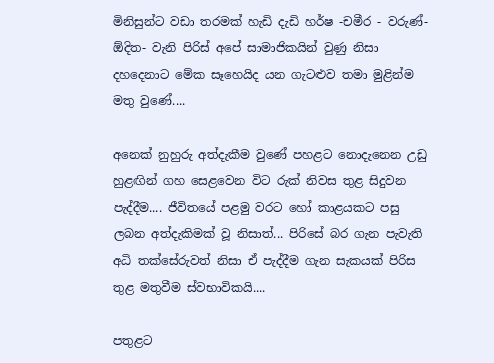මිනිසුන්ට වඩා තරමක් හැඩි දැඩි හර්ෂ -චමීර - වරුණ්- ඕදිත- වැනි පිරිස් අපේ සාමාජිකයින් වුණු නිසා දහදෙනාට මේක සෑහෙයිද යන ගැටළුව තමා මුළින්ම මතු වුණේ....

අනෙක් නුහුරු අත්දැකීම වුණේ පහළට නොදැනෙන උඩු හුළඟින් ගහ සෙළවෙන විට රුක් නිවස තුළ සිදුවන පැද්දීම.... ජීවිතයේ පළමු වරට හෝ කාළයකට පසු ලබන අත්දැකිමක් වූ නිසාත්... පිරිසේ බර ගැන පැවැති අධි තක්සේරුවත් නිසා ඒ පැද්දීම ගැන සැකයක් පිරිස තුළ මතුවීම ස්වභාවිකයි....

පතුළට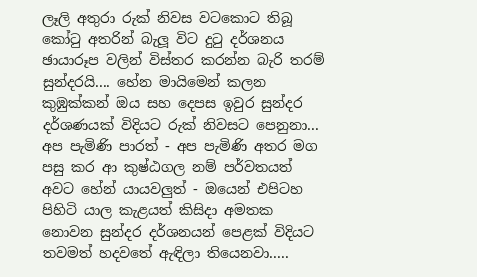ලෑලි අතුරා රුක් නිවස වටකොට තිබූ කෝටු අතරින් බැලූ විට දුටු දර්ශනය ඡායාරූප වලින් විස්තර කරන්න බැරි තරම් සුන්දරයි.... හේන මායිමෙන් කලන කුඹුක්කන් ඔය සහ දෙපස ඉවුර සුන්දර දර්ශණයක් විදියට රුක් නිවසට පෙනුනා... අප පැමිණි පාරත් - අප පැමිණි අතර මග පසු කර ආ කුෂ්ඨගල නම් පර්වතයත් අවට හේන් යායවලුත් - ඔයෙන් එපිටහ පිහිටි යාල කැළයත් කිසිදා අමතක නොවන සුන්දර දර්ශනයන් පෙළක් විදියට තවමත් හදවතේ ඇඳිලා තියෙනවා.....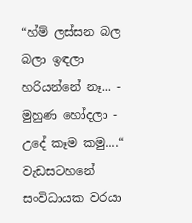“හ්ම් ලස්සන බල බලා ඉඳලා හරියන්නේ නෑ... - මුහුණ හෝදලා - උදේ කෑම කමු....“ වැඩසටහනේ සංවිධායක වරයා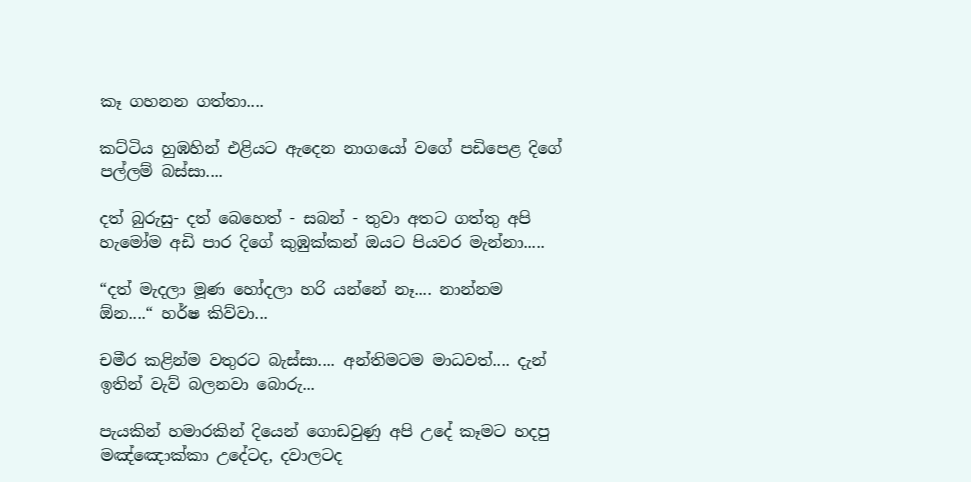කෑ ගහනන ගත්තා....

කට්ටිය හුඹහින් එළියට ඇදෙන නාගයෝ වගේ පඩිපෙළ දිගේ පල්ලම් බස්සා....

දත් බුරුසු- දත් බෙහෙත් - සබන් - තුවා අතට ගත්තු අපි හැමෝම අඩි පාර දිගේ කුඹුක්කන් ඔයට පියවර මැන්නා.....

“දත් මැදලා මූණ හෝදලා හරි යන්නේ නෑ.... නාන්නම ඕන....“ හර්ෂ කිව්වා...

චමීර කළින්ම වතුරට බැස්සා.... අන්තිමටම මාධවත්.... දැන් ඉතින් වැව් බලනවා බොරු...

පැයකින් හමාරකින් දියෙන් ගොඩවුණු අපි උදේ කෑමට හදපු මඤ්ඤොක්කා උදේටද, දවාලටද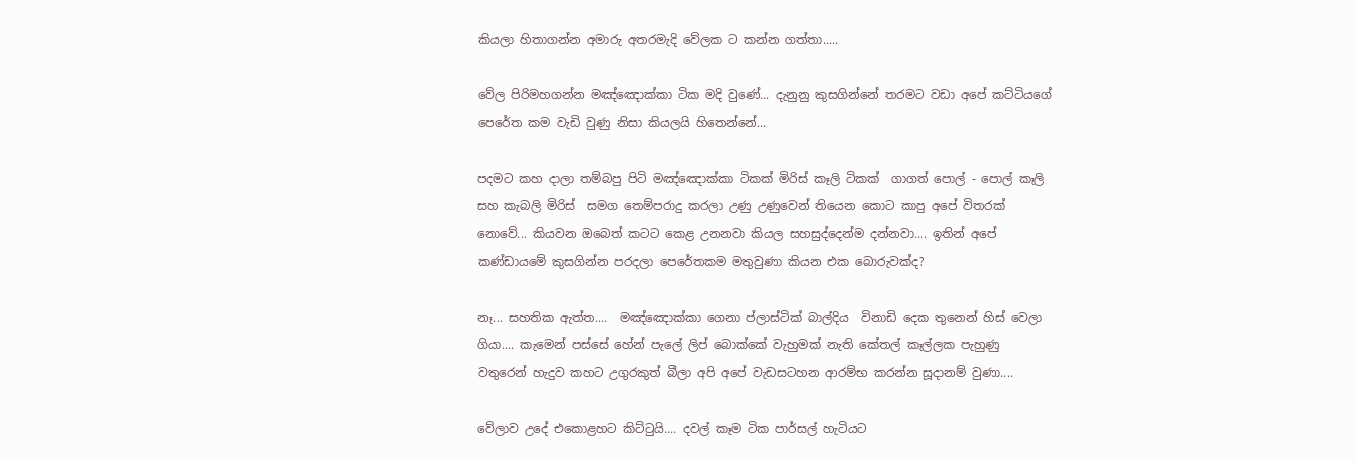කියලා හිතාගන්න අමාරු අතරමැදි වේලක ට කන්න ගත්තා.....

වේල පිරිමහගන්න මඤ්ඤොක්කා ටික මදි වුණේ... දැනුනු කුසගින්නේ තරමට වඩා අපේ කට්ටියගේ පෙරේත කම වැඩි වුණු නිසා කියලයි හිතෙන්නේ...

පදමට කහ දාලා තම්බපු පිටි මඤ්ඤොක්කා ටිකක් මිරිස් කෑලි ටිකක්  ගාගත් පොල් - පොල් කෑලි සහ කැබලි මිරිස්  සමග තෙම්පරාදු කරලා උණු උණුවෙන් තියෙන කොට කාපු අපේ විතරක් නොවේ... කියවන ඔබෙත් කටට කෙළ උනනවා කියල සහසුද්දෙන්ම දන්නවා.... ඉතින් අපේ කණ්ඩායමේ කුසගින්න පරදලා පෙරේතකම මතුවුණා කියන එක බොරුවක්ද?

නෑ... සහතික ඇත්ත....  මඤ්ඤොක්කා ගෙනා ප්ලාස්ටික් බාල්දිය  විනාඩි දෙක තුනෙන් හිස් වෙලා ගියා.... කැමෙන් පස්සේ හේන් පැලේ ලිප් බොක්කේ වැහුමක් නැති කේතල් කෑල්ලක පැහුණු වතුරෙන් හැදුව කහට උගුරකුත් බීලා අපි අපේ වැඩසටහන ආරම්භ කරන්න සූදානම් වුණා....

වේලාව උදේ එකොළහට කිට්ටුයි.... දවල් කෑම ටික පාර්සල් හැටියට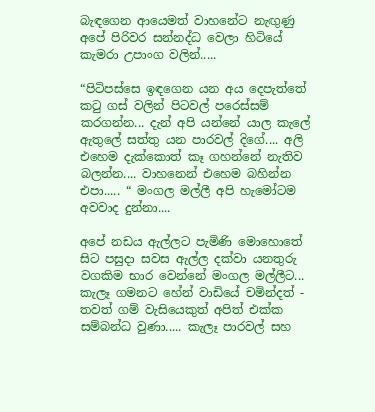බැඳගෙන ආයෙමත් වාහනේට නැඟුණු අපේ පිරිවර සන්නද්ධ වෙලා හිටියේ කැමරා උපාංග වලින්.....

“පිටිපස්සෙ ඉඳගෙන යන අය දෙපැත්තේ කටු ගස් වලින් පිටවල් පරෙස්සම් කරගන්න... දැන් අපි යන්නේ යාල කැලේ ඇතුලේ සත්තු යන පාරවල් දිගේ.... අලි එහෙම දැක්කොත් කෑ ගහන්නේ නැතිව බලන්න.... වාහනෙන් එහෙම බහින්න එපා..... “ මංගල මල්ලී අපි හැමෝටම අවවාද දුන්නා....

අපේ නඩය ඇල්ලට පැමිණි මොහොතේ සිට පසුදා සවස ඇල්ල දක්වා යනතුරු වගකිම භාර වෙන්නේ මංගල මල්ලීට... කැලෑ ගමනට හේන් වාඩියේ චමින්දත් - තවත් ගම් වැසියෙකුත් අපිත් එක්ක සම්බන්ධ වුණා..... කැලෑ පාරවල් සහ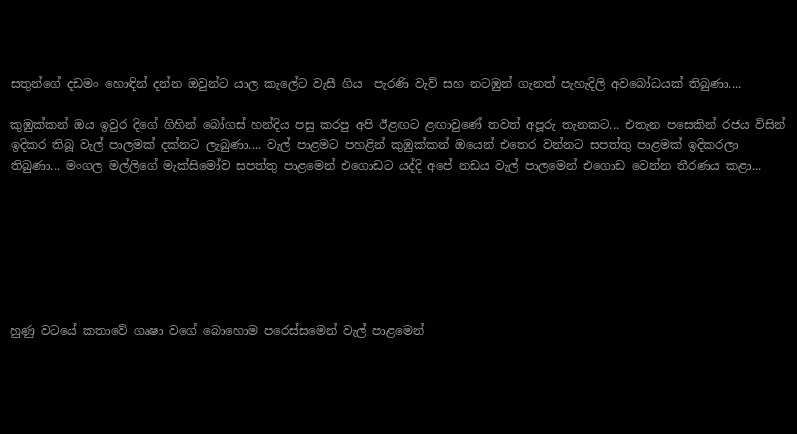සතුන්ගේ දඩමං හොඳින් දන්න ඔවුන්ට යාල කැලේට වැසී ගිය  පැරණි වැව් සහ නටඹුන් ගැනත් පැහැදිලි අවබෝධයක් තිබුණා....

කුඹුක්කන් ඔය ඉවුර දිගේ ගිහින් බෝගස් හන්දිය පසු කරපු අපි ඊළඟට ළඟාවුණේ තවත් අපූරු තැනකට... එතැන පසෙකින් රජය විසින් ඉදිකර තිබූ වැල් පාලමක් දක්නට ලැබුණා.... වැල් පාළමට පහළින් කුඹුක්කන් ඔයෙන් එතෙර වන්නට සපත්තු පාළමක් ඉදිකරලා තිබුණා... මංගල මල්ලිගේ මැක්සිමෝව සපත්තු පාළමෙන් එගොඩට යද්දි අපේ නඩය වැල් පාලමෙන් එගොඩ වෙන්න තීරණය කළා...







හුණු වටයේ කතාවේ ගෘෂා වගේ බොහොම පරෙස්සමෙන් වැල් පාළමෙන්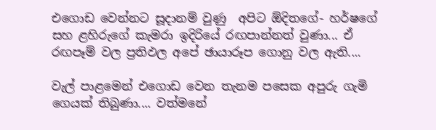එගොඩ වෙන්නට සූදානම් වුණු  අපිට ඕදිතගේ- හර්ෂගේ සහ ළහිරුගේ කැමරා ඉදිරියේ රඟපාන්නත් වුණා... ඒ රඟපෑම් වල ප්‍රතිඵල අපේ ඡායාරූප ගොනු වල ඇති....

වැල් පාළමෙන් එගොඩ වෙන තැනම පසෙක අපුරු ගැමි ගෙයක් තිබුණා.... වත්මනේ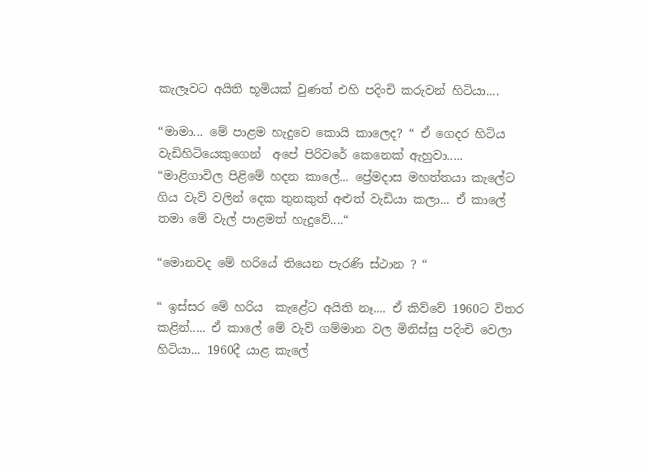කැලෑවට අයිති භූමියක් වුණත් එහි පදිංචි කරුවන් හිටියා....

“මාමා... මේ පාළම හැදුවෙ කොයි කාලෙද? “ ඒ ගෙදර හිටිය වැඩිහිටියෙකුගෙන්  අපේ පිරිවරේ කෙනෙක් ඇහුවා.....
“මාළිගාවිල පිළිමේ හදන කාලේ... ප්‍රේමදාස මහත්තයා කැලේට ගිය වැව් වලින් දෙක තුනකුත් අළුත් වැඩියා කලා... ඒ කාලේ තමා මේ වැල් පාළමත් හැදුවේ....“

“මොනවද මේ හරියේ තියෙන පැරණි ස්ථාන ? “

“ ඉස්සර මේ හරිය  කැළේට අයිති නෑ.... ඒ කිව්වේ 1960ට විතර කළින්..... ඒ කාලේ මේ වැව් ගම්මාන වල මිනිස්සු පදිංචි වෙලා හිටියා... 1960දී යාළ කැලේ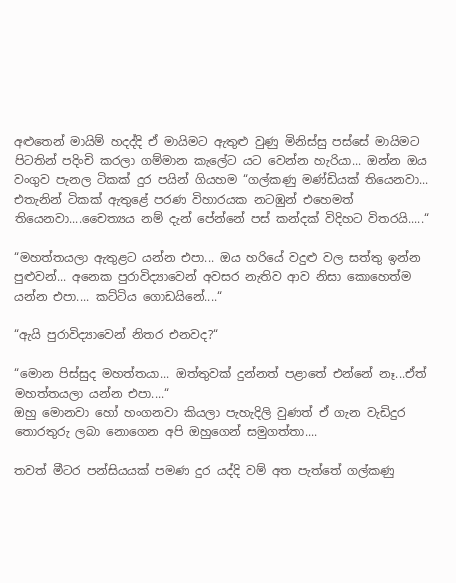අළුතෙන් මායිම් හදද්දි ඒ මායිමට ඇතුළු වුණු මිනිස්සු පස්සේ මායිමට පිටතින් පදිංචි කරලා ගම්මාන කැලේට යට වෙන්න හැරියා... ඔන්න ඔය වංගුව පැනල ටිකක් දුර පයින් ගියහම “ගල්කණු මණ්ඩියක් තියෙනවා... එතැනින් ටිකක් ඇතුළේ පරණ විහාරයක නටඹුන් එහෙමත් තියෙනවා....චෛත්‍යය නම් දැන් පේන්නේ පස් කන්දක් විදිහට විතරයි.....“

“මහත්තයලා ඇතුළට යන්න එපා... ඔය හරියේ වදුළු වල සත්තු ඉන්න පුළුවන්... අනෙක පුරාවිද්‍යාවෙන් අවසර නැතිව ආව නිසා කොහෙත්ම යන්න එපා.... කට්ටිය ගොඩයිනේ....“

“ඇයි පුරාවිද්‍යාවෙන් නිතර එනවද?“

“මොන පිස්සුද මහත්තයා... ඔත්තුවක් දුන්නත් පළාතේ එන්නේ නෑ...ඒත් මහත්තයලා යන්න එපා....“
ඔහු මොනවා හෝ හංගනවා කියලා පැහැදිලි වුණත් ඒ ගැන වැඩිදුර තොරතුරු ලබා නොගෙන අපි ඔහුගෙන් සමුගත්තා....

තවත් මීටර පන්සියයක් පමණ දුර යද්දි වම් අත පැත්තේ ගල්කණු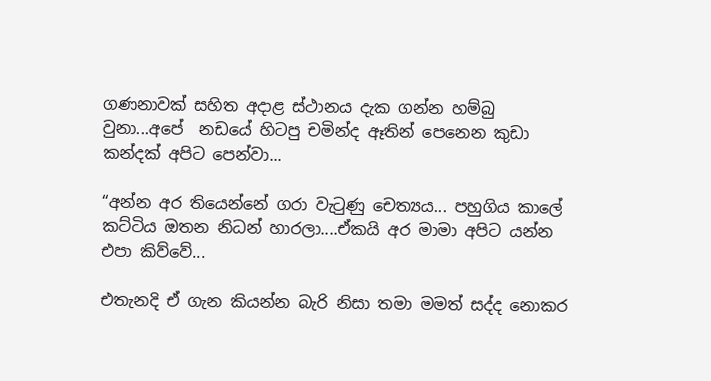ගණනාවක් සහිත අදාළ ස්ථානය දැක ගන්න හම්බු වුනා...අපේ  නඩයේ හිටපු චමින්ද ඈතින් පෙනෙන කුඩා කන්දක් අපිට පෙන්වා...

“අන්න අර තියෙන්නේ ගරා වැටුණු චෙත්‍යය... පහුගිය කාලේ කට්ටිය ඔතන නිධන් හාරලා....ඒකයි අර මාමා අපිට යන්න එපා කිව්වේ...

එතැනදි ඒ ගැන කියන්න බැරි නිසා තමා මමත් සද්ද නොකර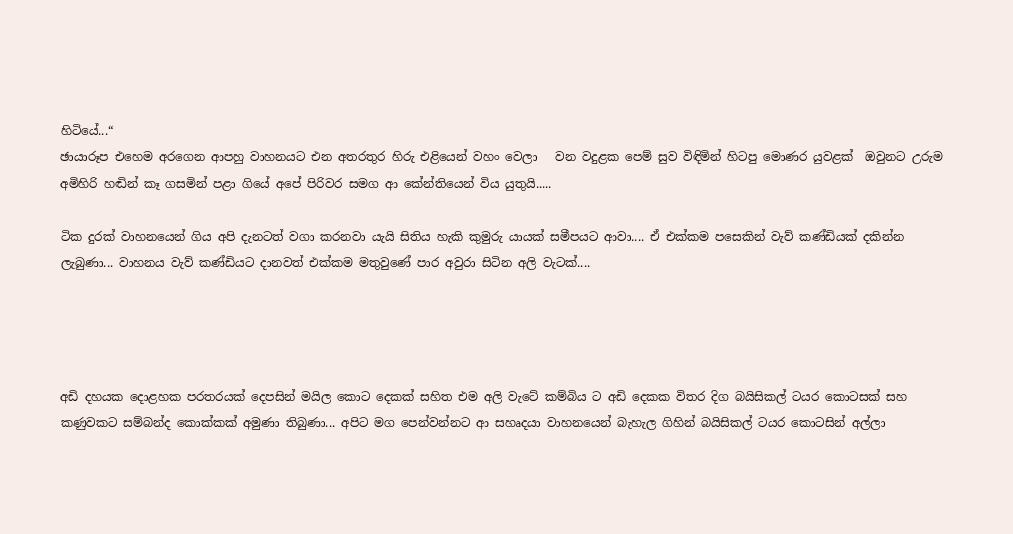හිටියේ...“
ඡායාරූප එහෙම අරගෙන ආපහු වාහනයට එන අතරතුර හිරු එළියෙන් වහං වෙලා   වන වදුළක පෙම් සුව විඳිමින් හිටපු මොණර යුවළක්  ඔවුනට උරුම අමිහිරි හඬින් කෑ ගසමින් පළා ගියේ අපේ පිරිවර සමග ආ කේන්තියෙන් විය යුතුයි.....

ටික දුරක් වාහනයෙන් ගිය අපි දැනටත් වගා කරනවා යැයි සිතිය හැකි කුමුරු යායක් සමීපයට ආවා.... ඒ එක්කම පසෙකින් වැව් කණ්ඩියක් දකින්න ලැබුණා... වාහනය වැව් කණ්ඩියට දානවත් එක්කම මතුවුණේ පාර අවුරා සිටින අලි වැටක්....




අඩි දහයක දොළහක පරතරයක් දෙපසින් මයිල කොට දෙකක් සහිත එම අලි වැටේ කම්බිය ට අඩි දෙකක විතර දිග බයිසිකල් ටයර කොටසක් සහ කණුවකට සම්බන්ද කොක්කක් අමුණා තිබුණා... අපිට මග පෙන්වන්නට ආ සහෘදයා වාහනයෙන් බැහැල ගිහින් බයිසිකල් ටයර කොටසින් අල්ලා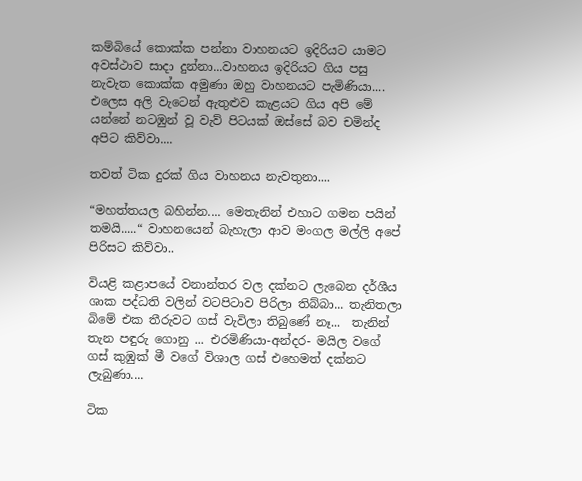කම්බියේ කොක්ක පන්නා වාහනයට ඉදිරියට යාමට අවස්ථාව සාදා දුන්නා...වාහනය ඉදිරියට ගිය පසු නැවැත කොක්ක අමුණා ඔහු වාහනයට පැමිණියා.... එලෙස අලි වැටෙන් ඇතුළුව කැළයට ගිය අපි මේ යන්නේ නටඹුන් වූ වැව් පිටයක් ඔස්සේ බව චමින්ද අපිට කිව්වා....

තවත් ටික දුරක් ගිය වාහනය නැවතුනා....

“මහත්තයල බහින්න.... මෙතැනින් එහාට ගමන පයින් තමයි.....“ වාහනයෙන් බැහැලා ආව මංගල මල්ලි අපේ පිරිසට කිව්වා..

වියළි කළාපයේ වනාන්තර වල දක්නට ලැබෙන දර්ශීය ශාක පද්ධති වලින් වටපිටාව පිරිලා තිබ්බා... තැනිතලා බිමේ එක තීරුවට ගස් වැවිලා තිබුණේ නෑ...  තැනින් තැන පඳුරු ගොනු ... එරමිණියා-අන්දර- මයිල වගේ ගස් කුඹුක් මී වගේ විශාල ගස් එහෙමත් දක්නට ලැබුණා....

ටික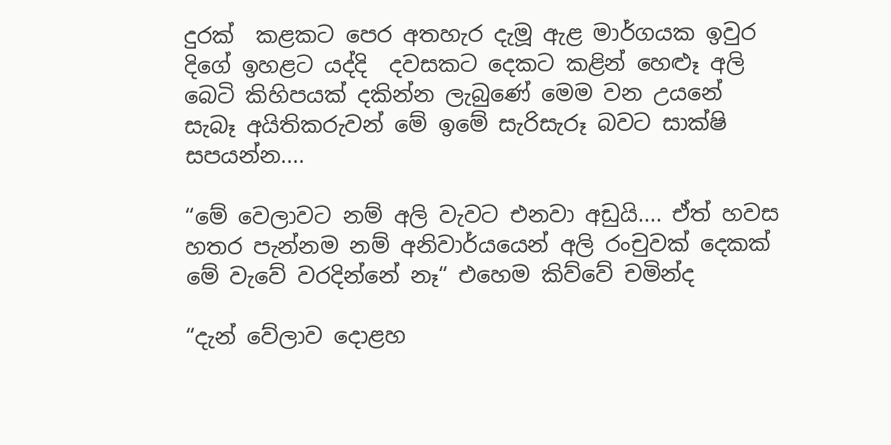දුරක්  කළකට පෙර අතහැර දැමූ ඇළ මාර්ගයක ඉවුර  දිගේ ඉහළට යද්දි  දවසකට දෙකට කළින් හෙළූ අලි බෙටි කිහිපයක් දකින්න ලැබුණේ මෙම වන උයනේ සැබෑ අයිතිකරුවන් මේ ඉමේ සැරිසැරූ බවට සාක්ෂි සපයන්න....

“මේ වෙලාවට නම් අලි වැවට එනවා අඩුයි.... ඒත් හවස හතර පැන්නම නම් අනිවාර්යයෙන් අලි රංචුවක් දෙකක් මේ වැවේ වරදින්නේ නෑ“ එහෙම කිව්වේ චමින්ද

“දැන් වේලාව දොළහ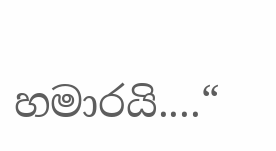හමාරයි....“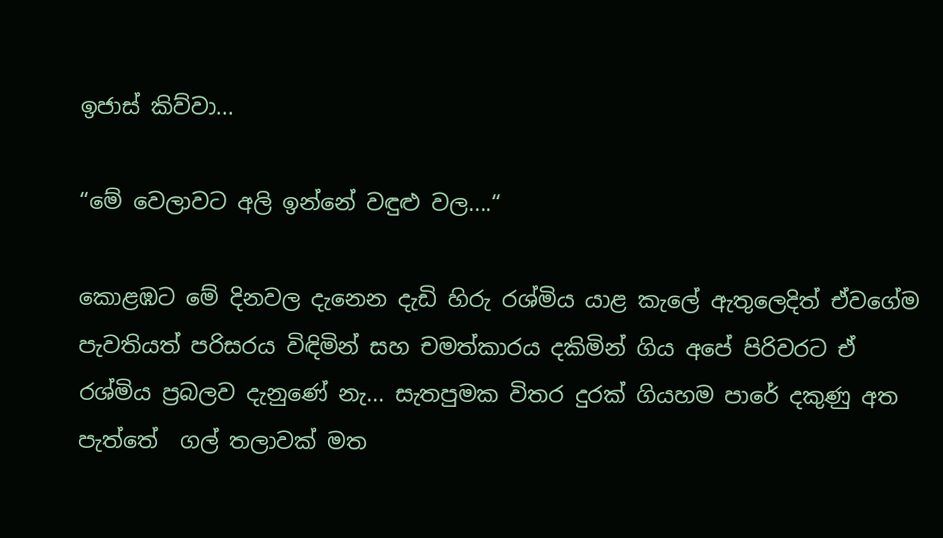ඉජාස් කිව්වා...

“මේ වෙලාවට අලි ඉන්නේ වඳුළු වල....“

කොළඹට මේ දිනවල දැනෙන දැඩි හිරු රශ්මිය යාළ කැලේ ඇතුලෙදිත් ඒවගේම පැවතියත් පරිසරය විඳිමින් සහ චමත්කාරය දකිමින් ගිය අපේ පිරිවරට ඒ රශ්මිය ප්‍රබලව දැනුණේ නැ... සැතපුමක විතර දුරක් ගියහම පාරේ දකුණු අත පැත්තේ  ගල් තලාවක් මත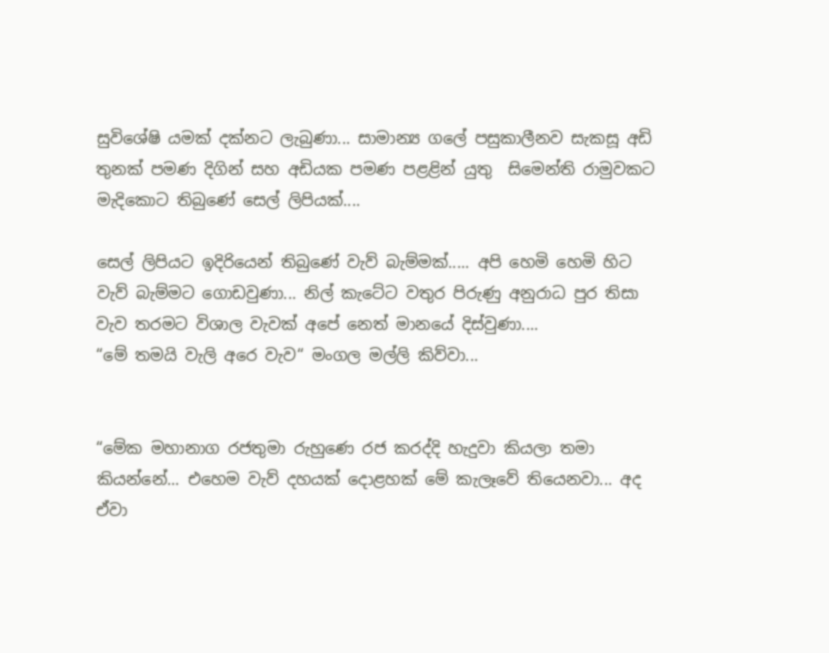සුවිශේෂි යමක් දක්නට ලැබුණා... සාමාන්‍ය ගලේ පසුකාලීනව සැකසූ අඩි තුනක් පමණ දිගින් සහ අඩියක පමණ පළළින් යුතු  සිමෙන්ති රාමුවකට මැදිකොට තිබුණේ සෙල් ලිපියක්....

සෙල් ලිපියට ඉදිරියෙන් තිබුණේ වැව් බැම්මක්..... අපි හෙමි හෙමි හිට වැව් බැම්මට ගොඩවුණා... නිල් කැටේට වතුර පිරුණු අනුරාධ පුර තිසා වැව තරමට විශාල වැවක් අපේ නෙත් මානයේ දිස්වුණා....
“මේ තමයි වැලි අරෙ වැව“ මංගල මල්ලි කිව්වා...


“මේක මහානාග රජතුමා රුහුණෙ රජ කරද්දි හැදුවා කියලා තමා කියන්නේ... එහෙම වැව් දහයක් දොළහක් මේ කැලෑවේ තියෙනවා... අද ඒවා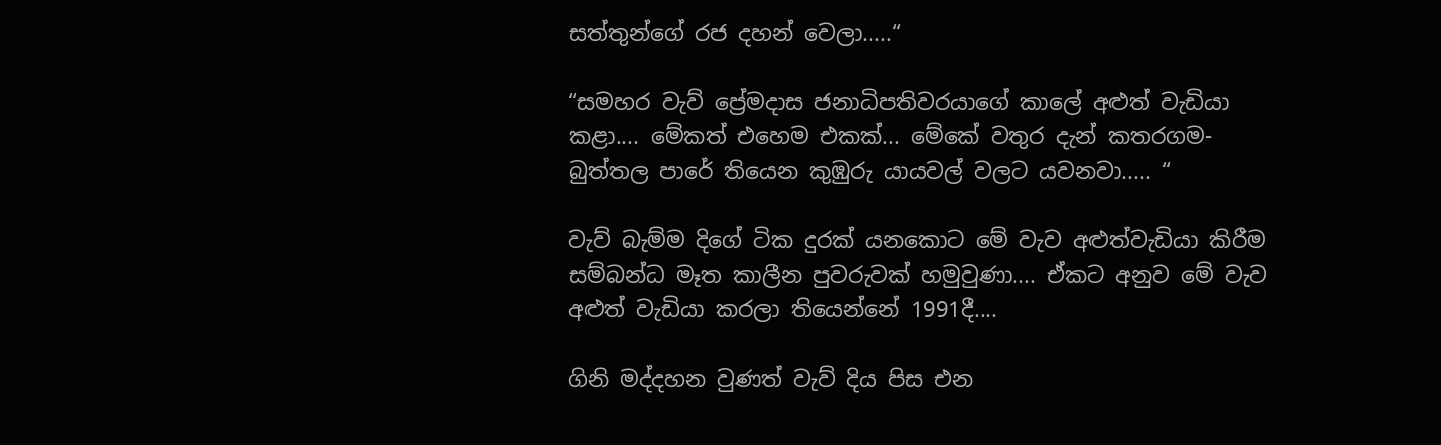සත්තුන්ගේ රජ දහන් වෙලා.....“

“සමහර වැව් ප්‍රේමදාස ජනාධිපතිවරයාගේ කාලේ අළුත් වැඩියා කළා.... මේකත් එහෙම එකක්... මේකේ වතුර දැන් කතරගම- බුත්තල පාරේ තියෙන කුඹුරු යායවල් වලට යවනවා..... “

වැව් බැම්ම දිගේ ටික දුරක් යනකොට මේ වැව අළුත්වැඩියා කිරීම සම්බන්ධ මෑත කාලීන පුවරුවක් හමුවුණා.... ඒකට අනුව මේ වැව අළුත් වැඩියා කරලා තියෙන්නේ 1991දී....

ගිනි මද්දහන වුණත් වැව් දිය පිස එන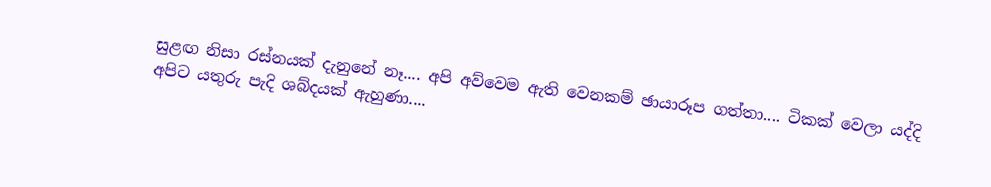සුළඟ නිසා රස්නයක් දැනුනේ නෑ.... අපි අව්වෙම ඇති වෙනකම් ඡායාරූප ගත්තා.... ටිකක් වෙලා යද්දි අපිට යතුරු පැදි ශබ්දයක් ඇහුණා....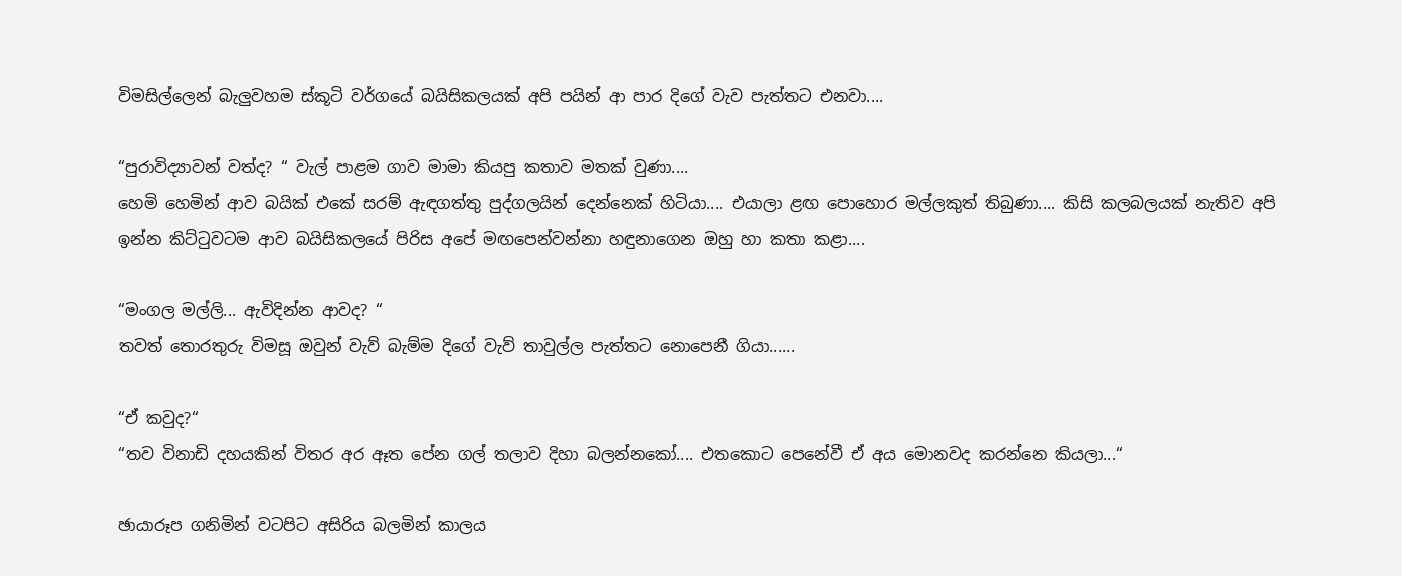විමසිල්ලෙන් බැලුවහම ස්කූටි වර්ගයේ බයිසිකලයක් අපි පයින් ආ පාර දිගේ වැව පැත්තට එනවා....

“පුරාවිද්‍යාවන් වත්ද? “ වැල් පාළම ගාව මාමා කියපු කතාව මතක් වුණා....
හෙමි හෙමින් ආව බයික් එකේ සරම් ඇඳගත්තු පුද්ගලයින් දෙන්නෙක් හිටියා.... එයාලා ළඟ පොහොර මල්ලකුත් තිබුණා.... කිසි කලබලයක් නැතිව අපි ඉන්න කිට්ටුවටම ආව බයිසිකලයේ පිරිස අපේ මඟපෙන්වන්නා හඳුනාගෙන ඔහු හා කතා කළා....

“මංගල මල්ලි... ඇවිදින්න ආවද? “
තවත් තොරතුරු විමසූ ඔවුන් වැව් බැම්ම දිගේ වැව් තාවුල්ල පැත්තට නොපෙනී ගියා......

“ඒ කවුද?“
“තව විනාඩි දහයකින් විතර අර ඈත පේන ගල් තලාව දිහා බලන්නකෝ.... එතකොට පෙනේවී ඒ අය මොනවද කරන්නෙ කියලා...“

ඡායාරූප ගනිමින් වටපිට අසිරිය බලමින් කාලය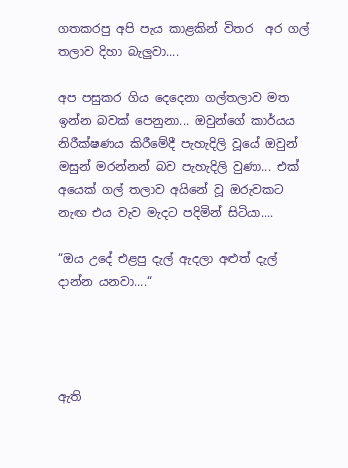ගතකරපු අපි පැය කාළකින් විතර  අර ගල් තලාව දිහා බැලුවා....

අප පසුකර ගිය දෙදෙනා ගල්තලාව මත ඉන්න බවක් පෙනුනා... ඔවුන්ගේ කාර්යය නිරීක්ෂණය කිරීමේදී පැහැදිලි වූයේ ඔවුන් මසුන් මරන්නන් බව පැහැදිලි වුණා... එක් අයෙක් ගල් තලාව අයිනේ වූ ඔරුවකට නැඟ එය වැව මැදට පදිමින් සිටියා....

“ඔය උදේ එළපු දැල් ඇදලා අළුත් දැල් දාන්න යනවා....“




ඇති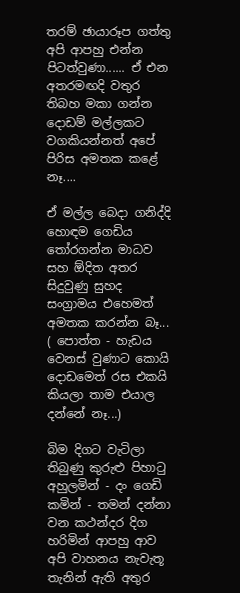තරම් ඡායාරූප ගත්තු අපි ආපහු එන්න පිටත්වුණා...... ඒ එන අතරමඟදි වතුර තිබහ මකා ගන්න දොඩම් මල්ලකට වගකියන්නත් අපේ පිරිස අමතක කළේ නෑ....

ඒ මල්ල බෙදා ගනිද්දි හොඳම ගෙඩිය තෝරගන්න මාධව සහ ඕදිත අතර සිදුවුණු සුහද සංග්‍රාමය එහෙමත් අමතක කරන්න බෑ... ( පොත්ත - හැඩය වෙනස් වුණාට කොයි දොඩමෙත් රස එකයි කියලා තාම එයාල දන්නේ නෑ...)

බිම දිගට වැටිලා තිබුණු කුරුළු පිහාටු අහුලමින් - දං ගෙඩි කමින් - තමන් දන්නා වන කථන්දර දිග හරිමින් ආපහු ආව අපි වාහනය නැවැතූ තැනින් ඇති අතුර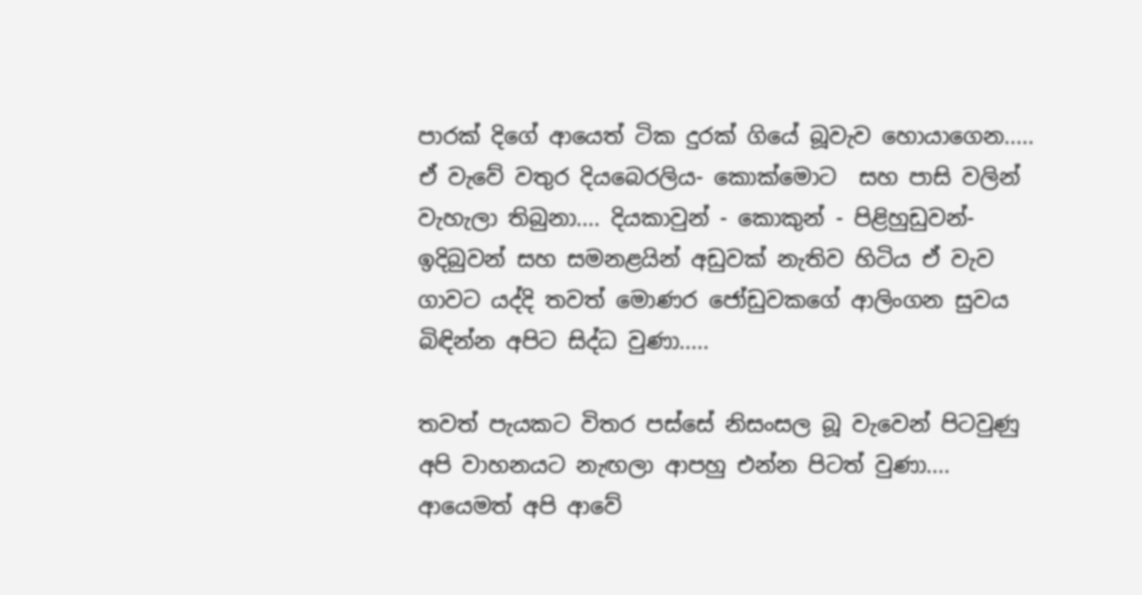පාරක් දිගේ ආයෙත් ටික දුරක් ගියේ බූවැව හොයාගෙන.....
ඒ වැවේ වතුර දියබෙරලිය- කොක්මොට  සහ පාසි වලින් වැහැලා තිබුනා.... දියකාවුන් - කොකුන් - පිළිහුඩුවන්- ඉදිබුවන් සහ සමනළයින් අඩුවක් නැතිව හිටිය ඒ වැව ගාවට යද්දි තවත් මොණර ජෝඩුවකගේ ආලිංගන සුවය බිඳින්න අපිට සිද්ධ වුණා.....

තවත් පැයකට විතර පස්සේ නිසංසල බූ වැවෙන් පිටවුණු අපි වාහනයට නැඟලා ආපහු එන්න පිටත් වුණා.... ආයෙමත් අපි ආවේ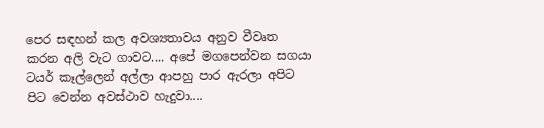පෙර සඳහන් කල අවශ්‍යතාවය අනුව වීවෘත කරන අලි වැට ගාවට.... අපේ මගපෙන්වන සගයා ටයර් කෑල්ලෙන් අල්ලා ආපහු පාර ඇරලා අපිට පිට වෙන්න අවස්ථාව හැදුවා....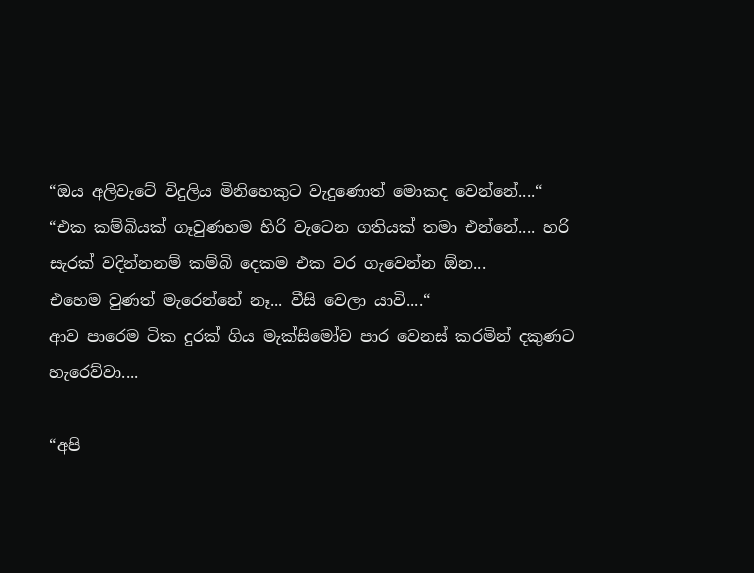“ඔය අලිවැටේ විදුලිය මිනිහෙකුට වැදුණොත් මොකද වෙන්නේ....“
“එක කම්බියක් ගෑවුණහම හිරි වැටෙන ගතියක් තමා එන්නේ.... හරි සැරක් වදින්නනම් කම්බි දෙකම එක වර ගැවෙන්න ඕන...
එහෙම වුණත් මැරෙන්නේ නෑ... වීසි වෙලා යාවි....“
ආව පාරෙම ටික දුරක් ගිය මැක්සිමෝව පාර වෙනස් කරමින් දකුණට හැරෙව්වා....

“අපි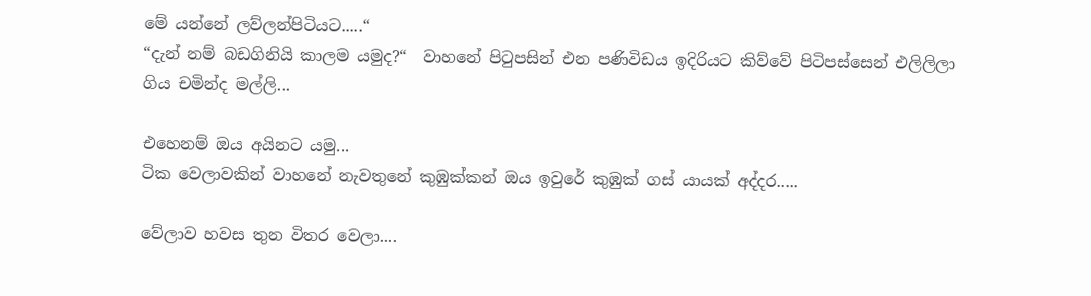මේ යන්නේ ලව්ලන්පිටියට.....“
“දැන් නම් බඩගිනියි කාලම යමුද?“  වාහනේ පිටුපසින් එන පණිවිඩය ඉදිරියට කිව්වේ පිටිපස්සෙන් එලිලිලා ගිය චමින්ද මල්ලි...

එහෙනම් ඔය අයිනට යමු...
ටික වෙලාවකින් වාහනේ නැවතුනේ කුඹුක්කන් ඔය ඉවුරේ කුඹුක් ගස් යායක් අද්දර.....

වේලාව හවස තුන විතර වෙලා....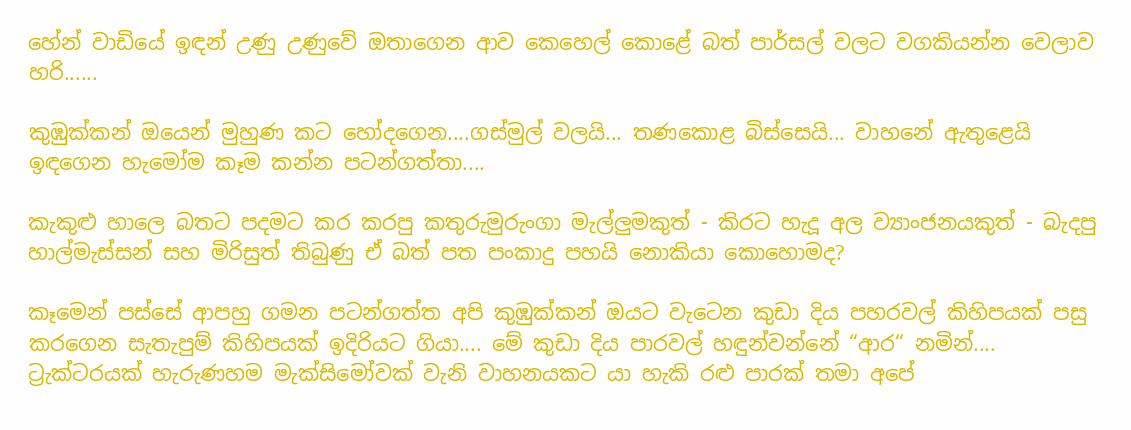හේන් වාඩියේ ඉඳන් උණු උණුවේ ඔතාගෙන ආව කෙහෙල් කොළේ බත් පාර්සල් වලට වගකියන්න වෙලාව හරි......

කුඹුක්කන් ඔයෙන් මුහුණ කට හෝදගෙන....ගස්මුල් වලයි... තණකොළ බිස්සෙයි... වාහනේ ඇතුළෙයි ඉඳගෙන හැමෝම කෑම කන්න පටන්ගත්තා....

කැකුළු හාලෙ බතට පදමට කර කරපු කතුරුමුරුංගා මැල්ලුමකුත් - කිරට හැදූ අල ව්‍යාංජනයකුත් - බැදපු හාල්මැස්සන් සහ මිරිසුත් තිබුණු ඒ බත් පත පංකාදු පහයි නොකියා කොහොමද?

කෑමෙන් පස්සේ ආපහු ගමන පටන්ගත්ත අපි කුඹුක්කන් ඔයට වැටෙන කුඩා දිය පහරවල් කිහිපයක් පසු කරගෙන සැතැපුම් කිහිපයක් ඉදිරියට ගියා.... මේ කුඩා දිය පාරවල් හඳුන්වන්නේ “ආර“ නමින්.... ට්‍රැක්ටරයක් හැරුණහම මැක්සිමෝවක් වැනි වාහනයකට යා හැකි රළු පාරක් තමා අපේ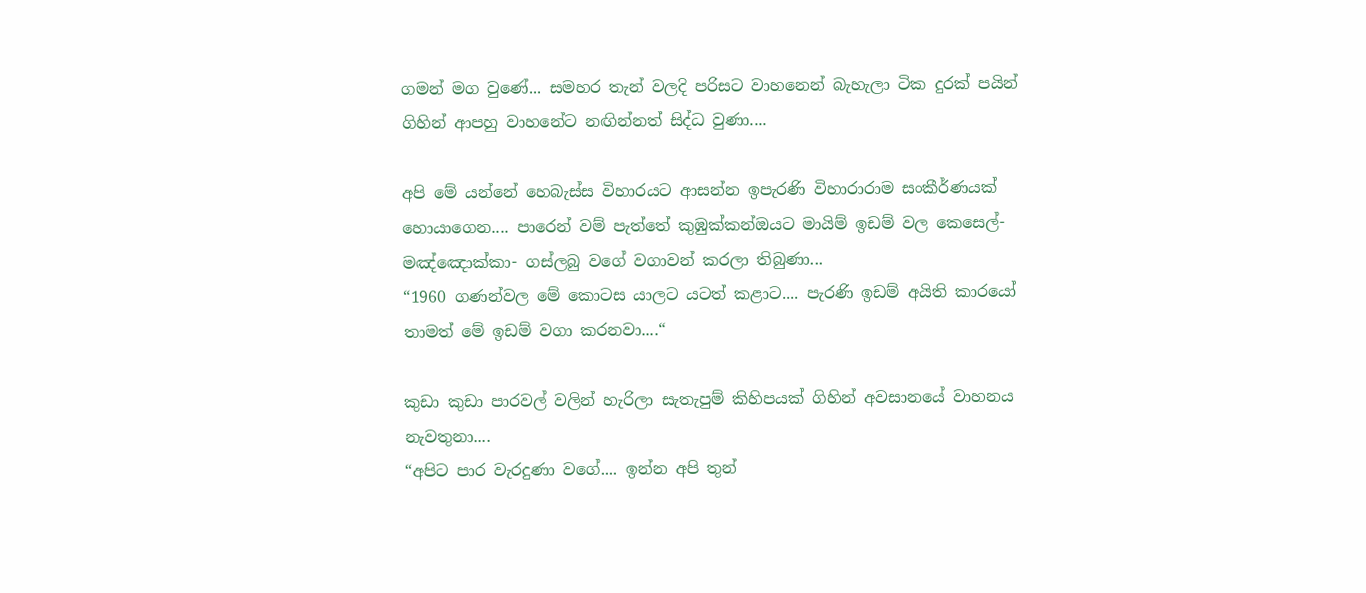ගමන් මග වුණේ... සමහර තැන් වලදි පරිසට වාහනෙන් බැහැලා ටික දුරක් පයින් ගිහින් ආපහු වාහනේට නඟින්නත් සිද්ධ වුණා....

අපි මේ යන්නේ හෙබැස්ස විහාරයට ආසන්න ඉපැරණි විහාරාරාම සංකීර්ණයක් හොයාගෙන.... පාරෙන් වම් පැත්තේ කුඹුක්කන්ඔයට මායිම් ඉඩම් වල කෙසෙල්- මඤ්ඤොක්කා- ගස්ලබු වගේ වගාවන් කරලා තිබුණා...
“1960 ගණන්වල මේ කොටස යාලට යටත් කළාට.... පැරණි ඉඩම් අයිති කාරයෝ තාමත් මේ ඉඩම් වගා කරනවා....“

කුඩා කුඩා පාරවල් වලින් හැරිලා සැතැපුම් කිහිපයක් ගිහින් අවසානයේ වාහනය නැවතුනා....
“අපිට පාර වැරදුණා වගේ.... ඉන්න අපි තුන්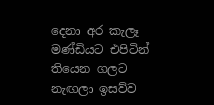දෙනා අර කැලෑ මණ්ඩියට එපිටින් තියෙන ගලට නැඟලා ඉසව්ව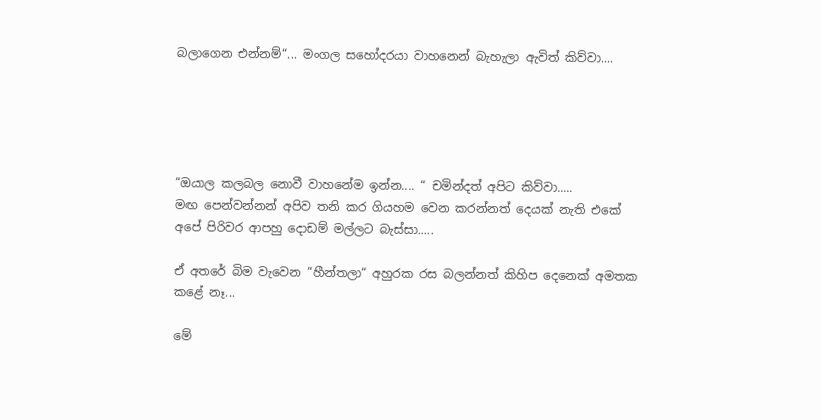බලාගෙන එන්නම්“... මංගල සහෝදරයා වාහනෙන් බැහැලා ඇවිත් කිව්වා....





“ඔයාල කලබල නොවී වාහනේම ඉන්න.... “ චමින්දත් අපිට කිව්වා.....
මඟ පෙන්වන්නන් අපිව තනි කර ගියහම වෙන කරන්නත් දෙයක් නැති එකේ අපේ පිරිවර ආපහු දොඩම් මල්ලට බැස්සා.....

ඒ අතරේ බිම වැවෙන “හීන්තලා“ අහුරක රස බලන්නත් කිහිප දෙනෙක් අමතක කළේ නෑ...

මේ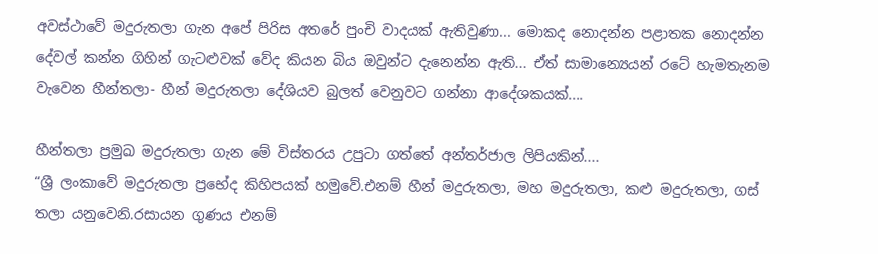අවස්ථාවේ මදුරුතලා ගැන අපේ පිරිස අතරේ පුංචි වාදයක් ඇතිවුණා... මොකද නොදන්න පළාතක නොදන්න දේවල් කන්න ගිහින් ගැටළුවක් වේද කියන බිය ඔවුන්ට දැනෙන්න ඇති... ඒත් සාමාන්‍යෙයන් රටේ හැමතැනම වැවෙන හීන්තලා- හීන් මදුරුතලා දේශියව බුලත් වෙනුවට ගන්නා ආදේශකයක්....

හීන්තලා ප්‍රමුඛ මදුරුතලා ගැන මේ විස්තරය උපුටා ගත්තේ අන්තර්ජාල ලිපියකින්....
“ශ්‍රී ලංකාවේ මදුරුතලා ප්‍රභේද කිහිපයක් හමුවේ.එනම් හීන් මදුරුතලා, මහ මදුරුතලා, කළු මදුරුතලා, ගස් තලා යනුවෙනි.රසායන ගුණය එනම්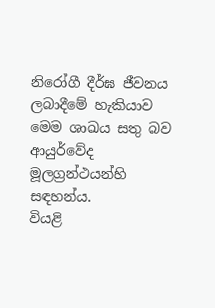නිරෝගී දීර්ඝ ජීවනය ලබාදීමේ හැකියාව මෙම ශාඛය සතු බව  ආයුර්වේද මූලග්‍රන්ථයන්හි සඳහන්ය.
වියළි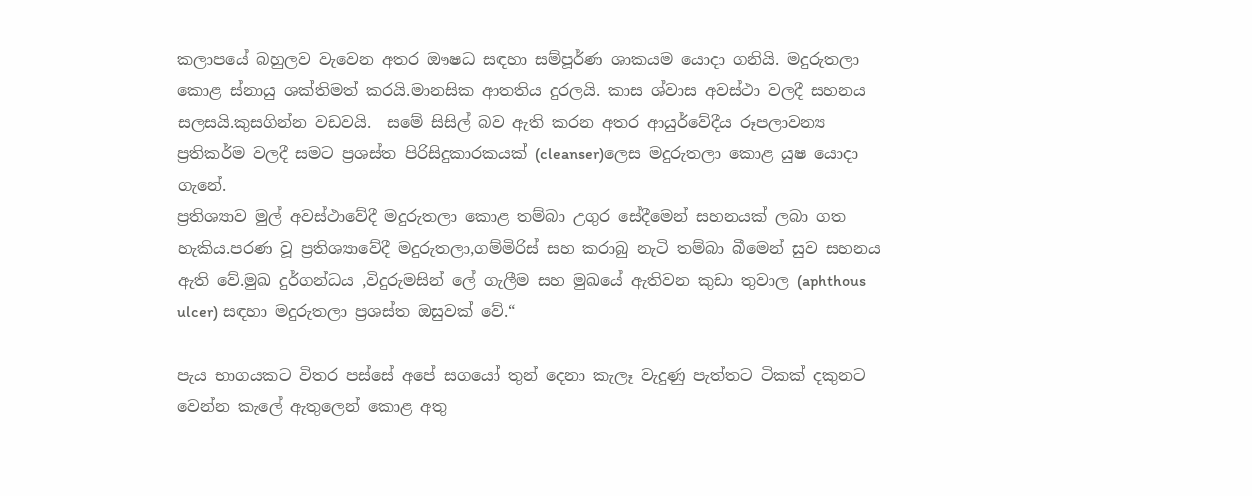කලාපයේ බහුලව වැවෙන අතර ඖෂධ සඳහා සම්පූර්ණ ශාකයම යොදා ගනියි. මදුරුතලා කොළ ස්නායු ශක්තිමත් කරයි.මානසික ආතතිය දුරලයි. කාස ශ්වාස අවස්ථා වලදී සහනය සලසයි.කුසගින්න වඩවයි.  සමේ සිසිල් බව ඇති කරන අතර ආයුර්වේදීය රූපලාවන්‍ය ප්‍රතිකර්ම වලදී සමට ප්‍රශස්ත පිරිසිදුකාරකයක් (cleanser)ලෙස මදුරුතලා කොළ යුෂ යොදා ගැනේ.
ප්‍රතිශ්‍යාව මුල් අවස්ථාවේදී මදුරුතලා කොළ තම්බා උගුර සේදීමෙන් සහනයක් ලබා ගත හැකිය.පරණ වූ ප්‍රතිශ්‍යාවේදී මදුරුතලා,ගම්මිරිස් සහ කරාබු නැටි තම්බා බීමෙන් සුව සහනය ඇති වේ.මුඛ දුර්ගන්ධය ,විදුරුමසින් ලේ ගැලීම සහ මුඛයේ ඇතිවන කුඩා තුවාල (aphthous ulcer) සඳහා මදුරුතලා ප්‍රශස්ත ඔසුවක් වේ.“

පැය භාගයකට විතර පස්සේ අපේ සගයෝ තුන් දෙනා කැලෑ වැදුණු පැත්තට ටිකක් දකුනට වෙන්න කැලේ ඇතුලෙන් කොළ අතු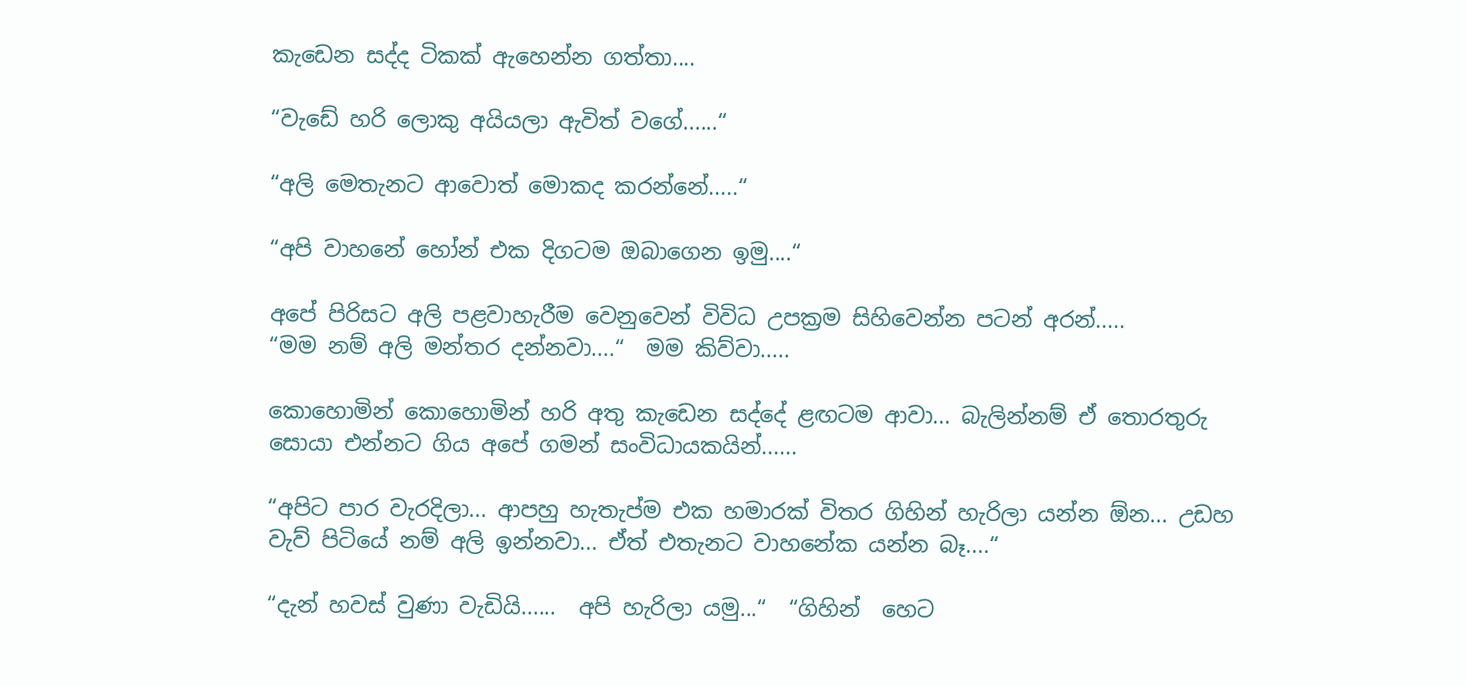කැඩෙන සද්ද ටිකක් ඇහෙන්න ගත්තා....

“වැඩේ හරි ලොකු අයියලා ඇවිත් වගේ......“

“අලි මෙතැනට ආවොත් මොකද කරන්නේ.....“

“අපි වාහනේ හෝන් එක දිගටම ඔබාගෙන ඉමු....“

අපේ පිරිසට අලි පළවාහැරීම වෙනුවෙන් විවිධ උපක්‍රම සිහිවෙන්න පටන් අරන්.....
“මම නම් අලි මන්තර දන්නවා....“  මම කිව්වා.....

කොහොමින් කොහොමින් හරි අතු කැඩෙන සද්දේ ළඟටම ආවා... බැලින්නම් ඒ තොරතුරු සොයා එන්නට ගිය අපේ ගමන් සංවිධායකයින්......

“අපිට පාර වැරදිලා... ආපහු හැතැප්ම එක හමාරක් විතර ගිහින් හැරිලා යන්න ඕන... උඩහ වැව් පිටියේ නම් අලි ඉන්නවා... ඒත් එතැනට වාහනේක යන්න බෑ....“

“දැන් හවස් වුණා වැඩියි......  අපි හැරිලා යමු...“  “ගිහින්  හෙට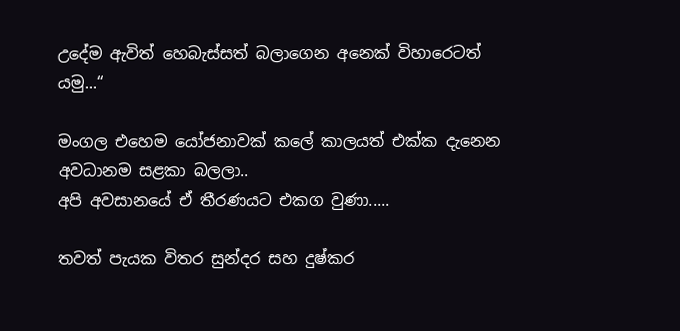උදේම ඇවිත් හෙබැස්සත් බලාගෙන අනෙක් විහාරෙටත් යමු...“

මංගල එහෙම යෝජනාවක් කලේ කාලයත් එක්ක දැනෙන අවධානම සළකා බලලා..
අපි අවසානයේ ඒ තීරණයට එකග වුණා.....

තවත් පැයක විතර සුන්දර සහ දුෂ්කර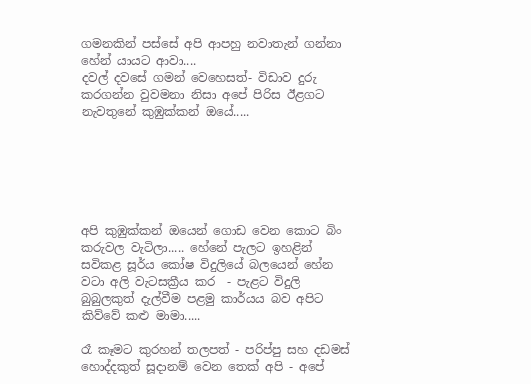ගමනකින් පස්සේ අපි ආපහු නවාතැන් ගන්නා හේන් යායට ආවා....
දවල් දවසේ ගමන් වෙහෙසත්- විඩාව දුරු කරගන්න වුවමනා නිසා අපේ පිරිස ඊළගට නැවතුනේ කුඹුක්කන් ඔයේ.....






අපි කුඹුක්කන් ඔයෙන් ගොඩ වෙන කොට බිං කරුවල වැටිලා..... හේනේ පැලට ඉහළින් සවිකළ සූර්ය කෝෂ විදුලියේ බලයෙන් හේන වටා අලි වැටසක්‍රීය කර  - පැළට විදුලි බුබුලකුත් දැල්වීම පළමු කාර්යය බව අපිට කිව්වේ කළු මාමා.....

රෑ කෑමට කුරහන් තලපත් - පරිප්පු සහ දඩමස් හොද්දකුත් සූදානම් වෙන තෙක් අපි - අපේ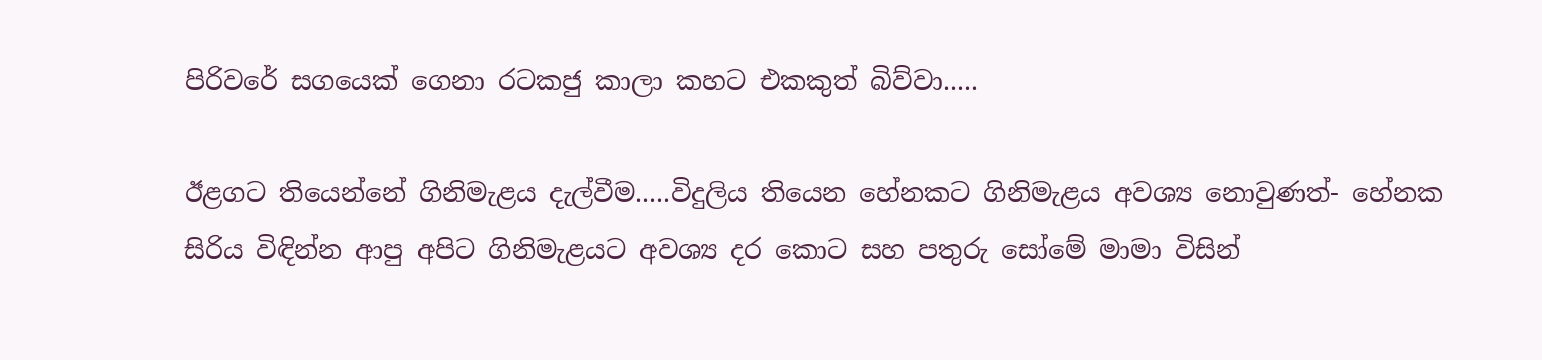පිරිවරේ සගයෙක් ගෙනා රටකජු කාලා කහට එකකුත් බිව්වා.....

ඊළගට තියෙන්නේ ගිනිමැළය දැල්වීම.....විදුලිය තියෙන හේනකට ගිනිමැළය අවශ්‍ය නොවුණත්- හේනක සිරිය විඳින්න ආපු අපිට ගිනිමැළයට අවශ්‍ය දර කොට සහ පතුරු සෝමේ මාමා විසින්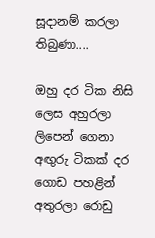සූදානම් කරලා තිබුණා....

ඔහු දර ටික නිසි ලෙස අහුරලා ලිපෙන් ගෙනා අඟුරු ටිකක් දර ගොඩ පහළින් අතුරලා රොඩු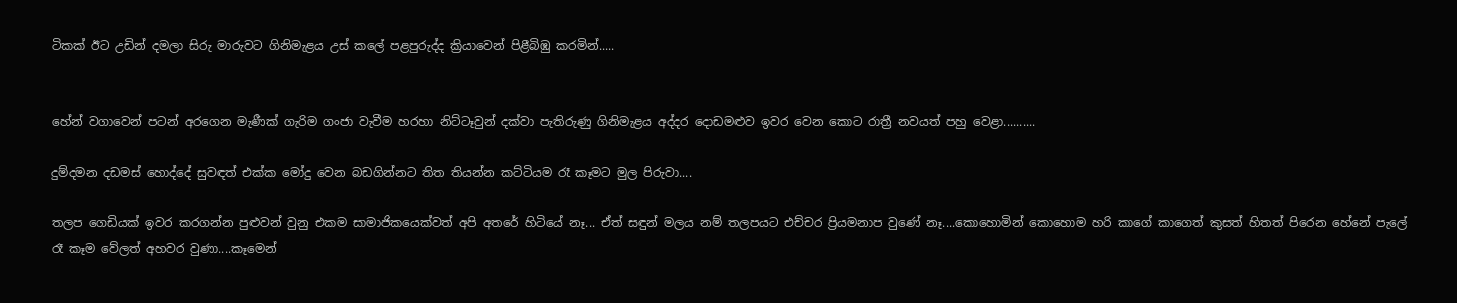ටිකක් ඊට උඩින් දමලා සිරු මාරුවට ගිනිමැළය උස් කලේ පළපුරුද්ද ක්‍රියාවෙන් පිළීබිඹු කරමින්.....


හේන් වගාවෙන් පටන් අරගෙන මැණීක් ගැරිම ගංජා වැවීම හරහා නිට්ටෑවුන් දක්වා පැතිරුණු ගිනිමැළය අද්දර දොඩමළුව ඉවර වෙන කොට රාත්‍රී නවයත් පහු වෙළා..........

දුම්දමන දඩමස් හොද්දේ සුවඳත් එක්ක මෝදු වෙන බඩගින්නට තිත තියන්න කට්ටියම රෑ කෑමට මුල පිරුවා....

තලප ගෙඩියක් ඉවර කරගන්න පුළුවන් වුනු එකම සාමාජිකයෙක්වත් අපි අතරේ හිටියේ නෑ... ඒත් සඳුන් මලය නම් තලපයට එච්චර ප්‍රියමනාප වුණේ නෑ....කොහොමින් කොහොම හරි කාගේ කාගෙත් කුසත් හිතත් පිරෙන හේනේ පැලේ රෑ කෑම වේලත් අහවර වුණා....කෑමෙන්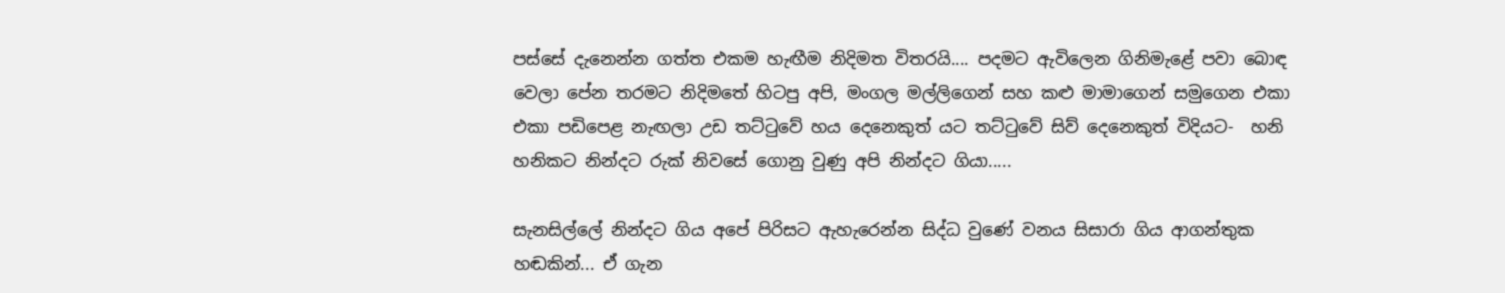පස්සේ දැනෙන්න ගත්ත එකම හැඟීම නිදිමත විතරයි.... පදමට ඇවිලෙන ගිනිමැළේ පවා බොඳ වෙලා පේන තරමට නිදිමතේ හිටපු අපි, මංගල මල්ලිගෙන් සහ කළු මාමාගෙන් සමුගෙන එකා එකා පඩිපෙළ නැඟලා උඩ තට්ටුවේ හය දෙනෙකුත් යට තට්ටුවේ සිව් දෙනෙකුත් විදියට-  හනි හනිකට නින්දට රුක් නිවසේ ගොනු වුණු අපි නින්දට ගියා.....

සැනසිල්ලේ නින්දට ගිය අපේ පිරිසට ඇහැරෙන්න සිද්ධ වුණේ වනය සිසාරා ගිය ආගන්තුක හඬකින්... ඒ ගැන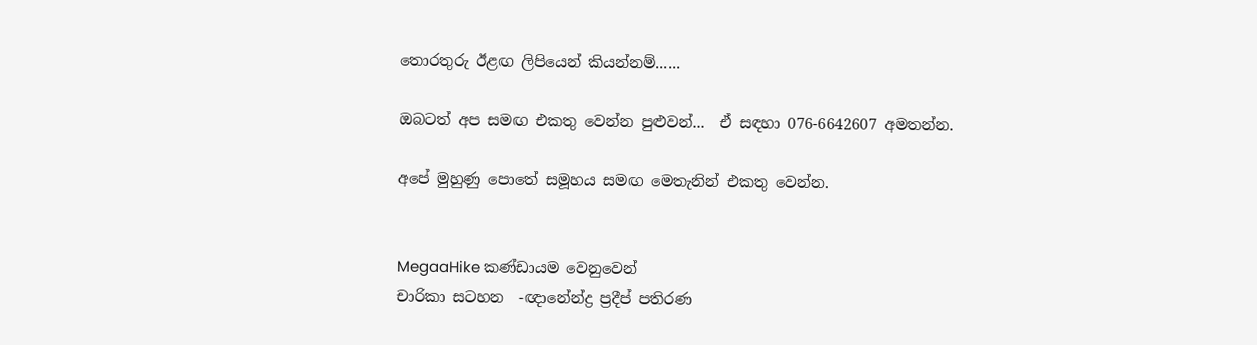තොරතුරු ඊළඟ ලිපියෙන් කියන්නම්......

ඔබටත් අප සමඟ එකතු වෙන්න පුළුවන්...  ඒ සඳහා 076-6642607 අමතන්න.

අපේ මුහුණු පොතේ සමූහය සමඟ මෙතැනින් එකතු වෙන්න.


MegaaHike කණ්ඩායම වෙනුවෙන්
චාරිකා සටහන  -ඥානේන්ද්‍ර ප්‍රදීප් පතිරණ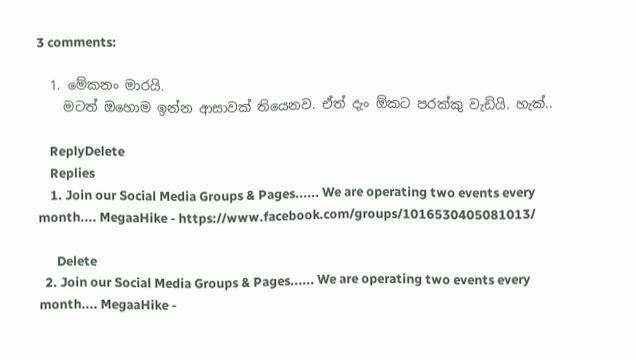3 comments:

  1. මේකනං මාරයි.
    මටත් ‍ඔහොම ඉන්න ආසාවක් තියෙනව. ඒත් දැං ඕකට පරක්කු වැඩියි. හැක්..

    ReplyDelete
    Replies
    1. Join our Social Media Groups & Pages...... We are operating two events every month.... MegaaHike - https://www.facebook.com/groups/1016530405081013/

      Delete
  2. Join our Social Media Groups & Pages...... We are operating two events every month.... MegaaHike -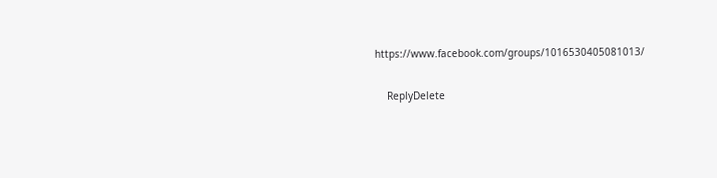https://www.facebook.com/groups/1016530405081013/

    ReplyDelete